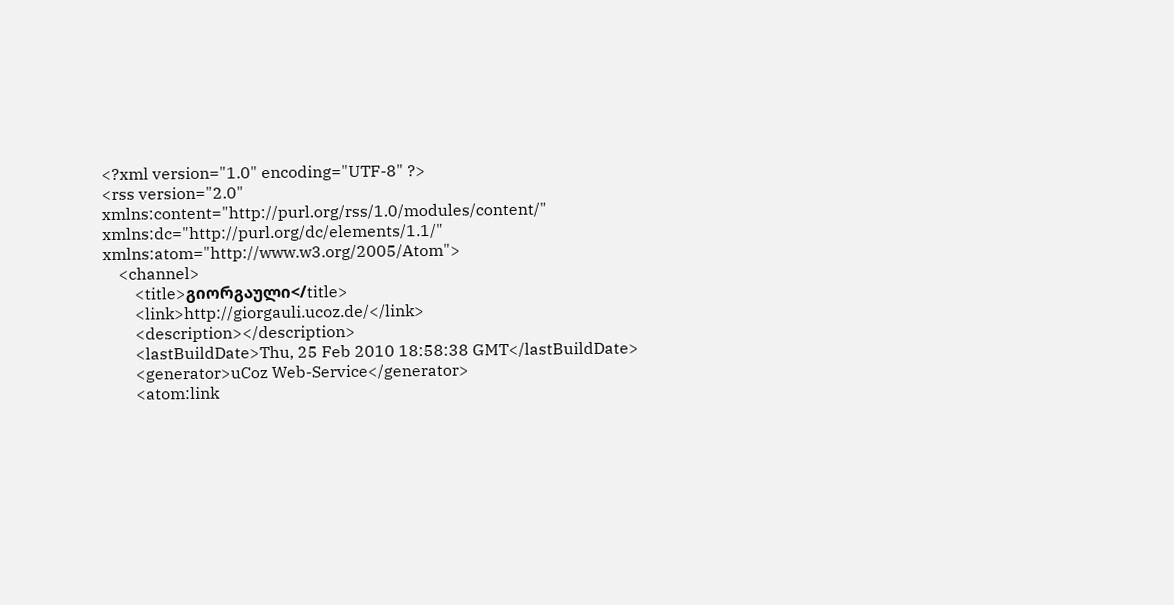<?xml version="1.0" encoding="UTF-8" ?>
<rss version="2.0" xmlns:content="http://purl.org/rss/1.0/modules/content/" xmlns:dc="http://purl.org/dc/elements/1.1/" xmlns:atom="http://www.w3.org/2005/Atom">
    <channel>
        <title>გიორგაული</title>
        <link>http://giorgauli.ucoz.de/</link>
        <description></description>
        <lastBuildDate>Thu, 25 Feb 2010 18:58:38 GMT</lastBuildDate>
        <generator>uCoz Web-Service</generator>
        <atom:link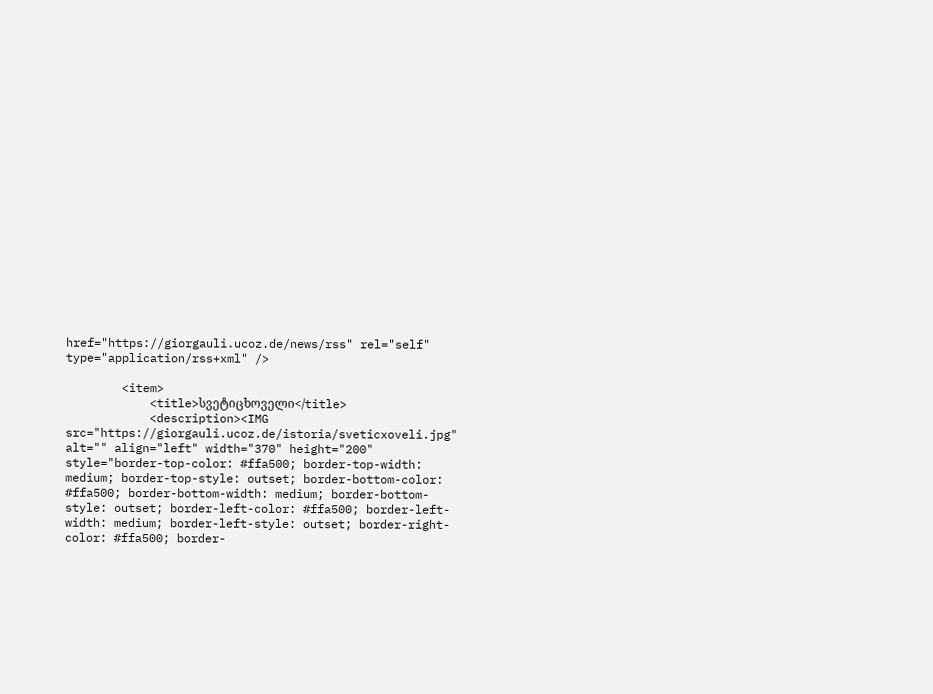href="https://giorgauli.ucoz.de/news/rss" rel="self" type="application/rss+xml" />

        <item>
            <title>სვეტიცხოველი</title>
            <description><IMG src="https://giorgauli.ucoz.de/istoria/sveticxoveli.jpg" alt="" align="left" width="370" height="200" style="border-top-color: #ffa500; border-top-width: medium; border-top-style: outset; border-bottom-color: #ffa500; border-bottom-width: medium; border-bottom-style: outset; border-left-color: #ffa500; border-left-width: medium; border-left-style: outset; border-right-color: #ffa500; border-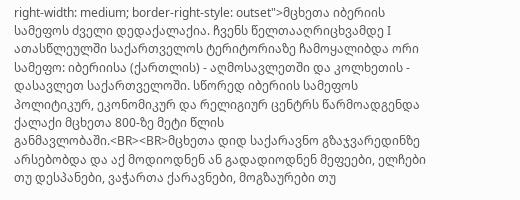right-width: medium; border-right-style: outset">მცხეთა იბერიის სამეფოს ძველი დედაქალაქია. ჩვენს წელთააღრიცხვამდე I ათასწლეულში საქართველოს ტერიტორიაზე ჩამოყალიბდა ორი სამეფო: იბერიისა (ქართლის) - აღმოსავლეთში და კოლხეთის - დასავლეთ საქართველოში. სწორედ იბერიის სამეფოს პოლიტიკურ, ეკონომიკურ და რელიგიურ ცენტრს წარმოადგენდა ქალაქი მცხეთა 800-ზე მეტი წლის განმავლობაში.<BR><BR>მცხეთა დიდ საქარავნო გზაჯვარედინზე არსებობდა და აქ მოდიოდნენ ან გადადიოდნენ მეფეები, ელჩები თუ დესპანები, ვაჭართა ქარავნები, მოგზაურები თუ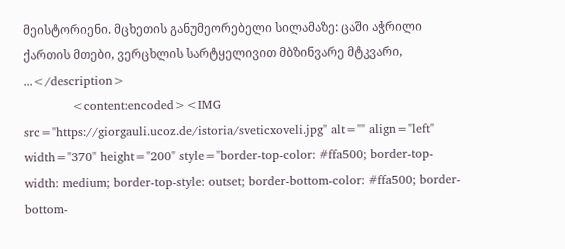მეისტორიენი. მცხეთის განუმეორებელი სილამაზე: ცაში აჭრილი ქართის მთები, ვერცხლის სარტყელივით მბზინვარე მტკვარი, ...</description>
            <content:encoded><IMG src="https://giorgauli.ucoz.de/istoria/sveticxoveli.jpg" alt="" align="left" width="370" height="200" style="border-top-color: #ffa500; border-top-width: medium; border-top-style: outset; border-bottom-color: #ffa500; border-bottom-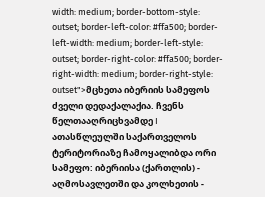width: medium; border-bottom-style: outset; border-left-color: #ffa500; border-left-width: medium; border-left-style: outset; border-right-color: #ffa500; border-right-width: medium; border-right-style: outset">მცხეთა იბერიის სამეფოს ძველი დედაქალაქია. ჩვენს წელთააღრიცხვამდე I ათასწლეულში საქართველოს ტერიტორიაზე ჩამოყალიბდა ორი სამეფო: იბერიისა (ქართლის) - აღმოსავლეთში და კოლხეთის -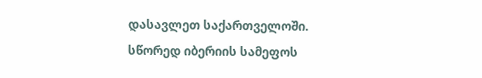დასავლეთ საქართველოში. სწორედ იბერიის სამეფოს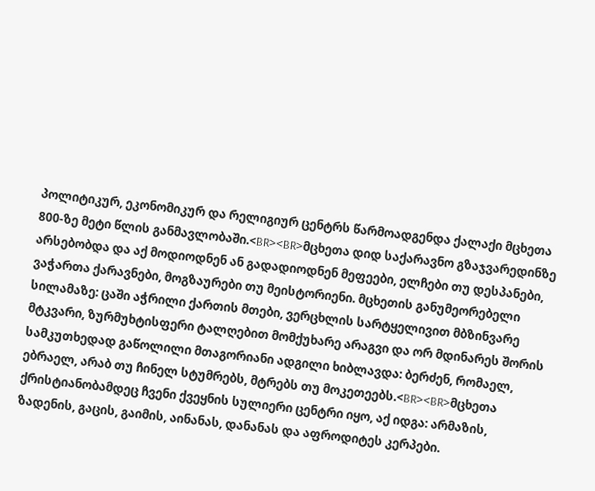პოლიტიკურ, ეკონომიკურ და რელიგიურ ცენტრს წარმოადგენდა ქალაქი მცხეთა 800-ზე მეტი წლის განმავლობაში.<BR><BR>მცხეთა დიდ საქარავნო გზაჯვარედინზე არსებობდა და აქ მოდიოდნენ ან გადადიოდნენ მეფეები, ელჩები თუ დესპანები, ვაჭართა ქარავნები, მოგზაურები თუ მეისტორიენი. მცხეთის განუმეორებელი სილამაზე: ცაში აჭრილი ქართის მთები, ვერცხლის სარტყელივით მბზინვარე მტკვარი, ზურმუხტისფერი ტალღებით მომქუხარე არაგვი და ორ მდინარეს შორის სამკუთხედად გაწოლილი მთაგორიანი ადგილი ხიბლავდა: ბერძენ, რომაელ, ებრაელ, არაბ თუ ჩინელ სტუმრებს, მტრებს თუ მოკეთეებს.<BR><BR>მცხეთა ქრისტიანობამდეც ჩვენი ქვეყნის სულიერი ცენტრი იყო, აქ იდგა: არმაზის, ზადენის, გაცის, გაიმის, აინანას, დანანას და აფროდიტეს კერპები.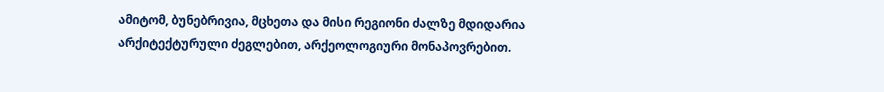ამიტომ, ბუნებრივია, მცხეთა და მისი რეგიონი ძალზე მდიდარია არქიტექტურული ძეგლებით, არქეოლოგიური მონაპოვრებით.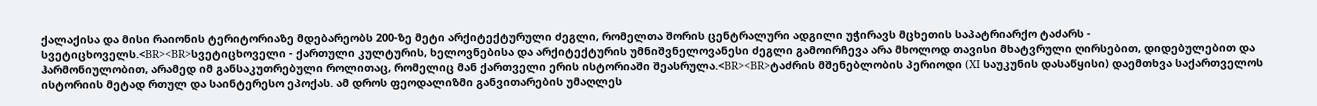ქალაქისა და მისი რაიონის ტერიტორიაზე მდებარეობს 200-ზე მეტი არქიტექტურული ძეგლი, რომელთა შორის ცენტრალური ადგილი უჭირავს მცხეთის საპატრიარქო ტაძარს - სვეტიცხოველს.<BR><BR>სვეტიცხოველი - ქართული კულტურის, ხელოვნებისა და არქიტექტურის უმნიშვნელოვანესი ძეგლი გამოირჩევა არა მხოლოდ თავისი მხატვრული ღირსებით, დიდებულებით და ჰარმონიულობით, არამედ იმ განსაკუთრებული როლითაც, რომელიც მან ქართველი ერის ისტორიაში შეასრულა.<BR><BR>ტაძრის მშენებლობის პერიოდი (XI საუკუნის დასაწყისი) დაემთხვა საქართველოს ისტორიის მეტად რთულ და საინტერესო ეპოქას. ამ დროს ფეოდალიზმი განვითარების უმაღლეს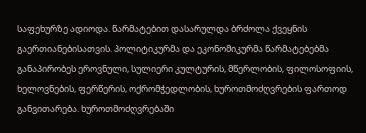საფეხურზე ადიოდა. წარმატებით დასარულდა ბრძოლა ქვეყნის გაერთიანებისათვის. პოლიტიკურმა და ეკონომიკურმა წარმატებებმა განაპირობეს ეროვნული, სულიერი კულტურის, მწერლობის, ფილოსოფიის, ხელოვნების, ფერწერის, ოქრომჭედლობის, ხუროთმოძღვრების ფართოდ განვითარება. ხუროთმოძღვრებაში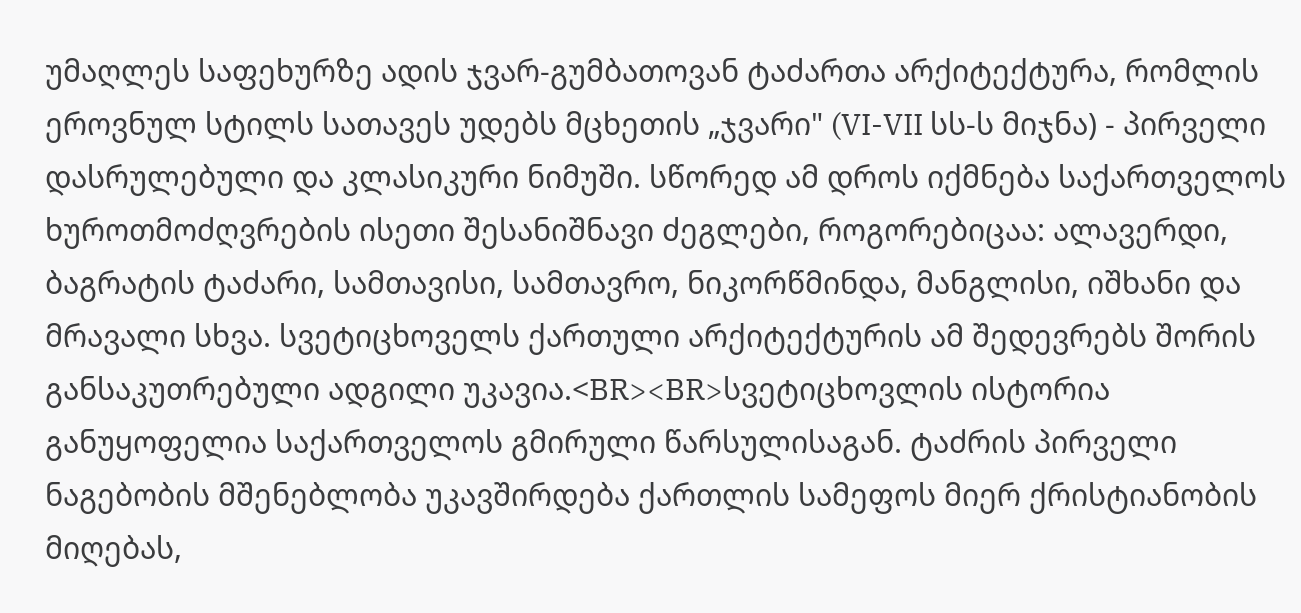უმაღლეს საფეხურზე ადის ჯვარ-გუმბათოვან ტაძართა არქიტექტურა, რომლის ეროვნულ სტილს სათავეს უდებს მცხეთის „ჯვარი" (VI-VII სს-ს მიჯნა) - პირველი დასრულებული და კლასიკური ნიმუში. სწორედ ამ დროს იქმნება საქართველოს ხუროთმოძღვრების ისეთი შესანიშნავი ძეგლები, როგორებიცაა: ალავერდი, ბაგრატის ტაძარი, სამთავისი, სამთავრო, ნიკორწმინდა, მანგლისი, იშხანი და მრავალი სხვა. სვეტიცხოველს ქართული არქიტექტურის ამ შედევრებს შორის განსაკუთრებული ადგილი უკავია.<BR><BR>სვეტიცხოვლის ისტორია განუყოფელია საქართველოს გმირული წარსულისაგან. ტაძრის პირველი ნაგებობის მშენებლობა უკავშირდება ქართლის სამეფოს მიერ ქრისტიანობის მიღებას,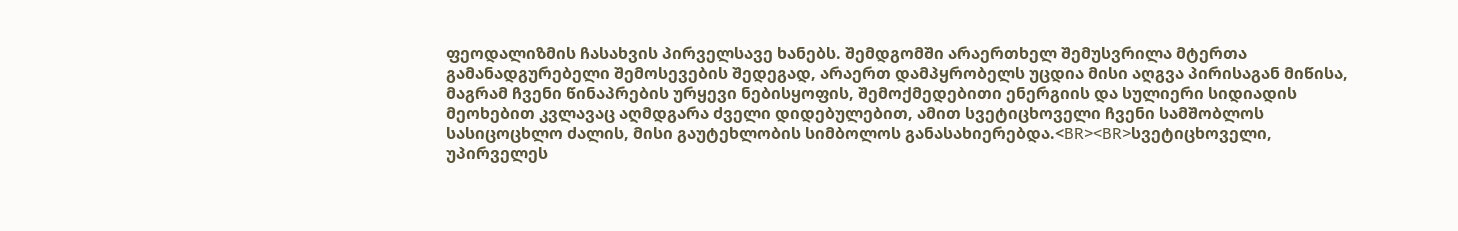ფეოდალიზმის ჩასახვის პირველსავე ხანებს. შემდგომში არაერთხელ შემუსვრილა მტერთა გამანადგურებელი შემოსევების შედეგად, არაერთ დამპყრობელს უცდია მისი აღგვა პირისაგან მიწისა, მაგრამ ჩვენი წინაპრების ურყევი ნებისყოფის, შემოქმედებითი ენერგიის და სულიერი სიდიადის მეოხებით კვლავაც აღმდგარა ძველი დიდებულებით, ამით სვეტიცხოველი ჩვენი სამშობლოს სასიცოცხლო ძალის, მისი გაუტეხლობის სიმბოლოს განასახიერებდა.<BR><BR>სვეტიცხოველი, უპირველეს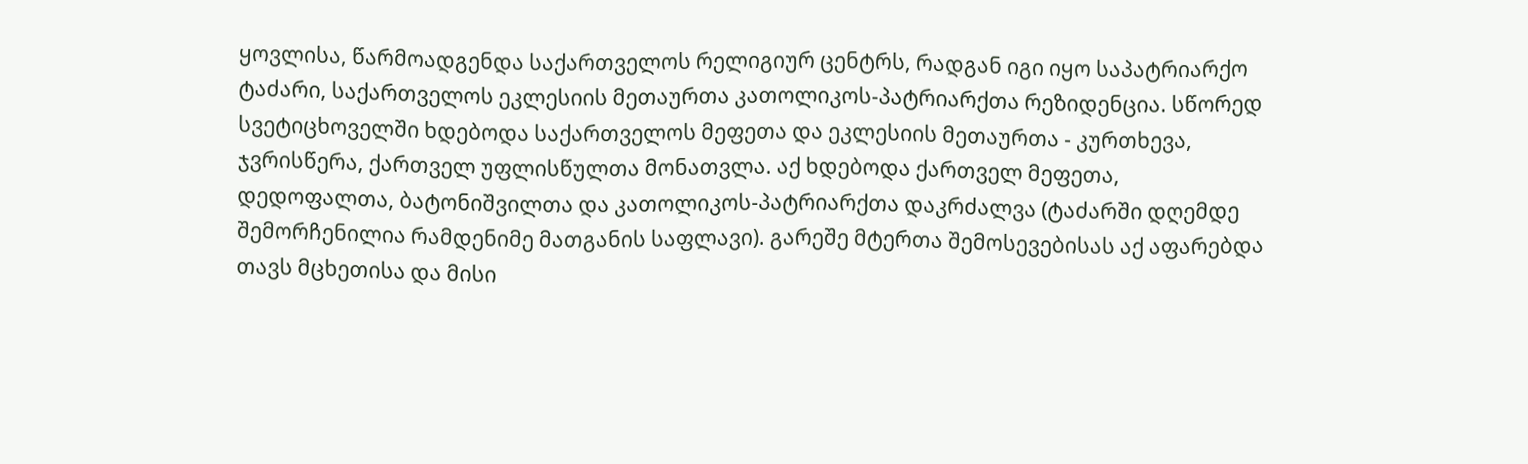ყოვლისა, წარმოადგენდა საქართველოს რელიგიურ ცენტრს, რადგან იგი იყო საპატრიარქო ტაძარი, საქართველოს ეკლესიის მეთაურთა კათოლიკოს-პატრიარქთა რეზიდენცია. სწორედ სვეტიცხოველში ხდებოდა საქართველოს მეფეთა და ეკლესიის მეთაურთა - კურთხევა, ჯვრისწერა, ქართველ უფლისწულთა მონათვლა. აქ ხდებოდა ქართველ მეფეთა, დედოფალთა, ბატონიშვილთა და კათოლიკოს-პატრიარქთა დაკრძალვა (ტაძარში დღემდე შემორჩენილია რამდენიმე მათგანის საფლავი). გარეშე მტერთა შემოსევებისას აქ აფარებდა თავს მცხეთისა და მისი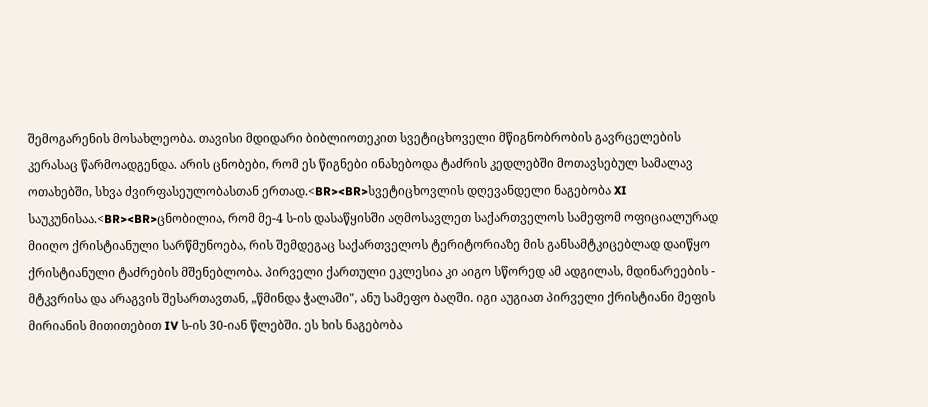შემოგარენის მოსახლეობა. თავისი მდიდარი ბიბლიოთეკით სვეტიცხოველი მწიგნობრობის გავრცელების კერასაც წარმოადგენდა. არის ცნობები, რომ ეს წიგნები ინახებოდა ტაძრის კედლებში მოთავსებულ სამალავ ოთახებში, სხვა ძვირფასეულობასთან ერთად.<BR><BR>სვეტიცხოვლის დღევანდელი ნაგებობა XI საუკუნისაა.<BR><BR>ცნობილია, რომ მე-4 ს-ის დასაწყისში აღმოსავლეთ საქართველოს სამეფომ ოფიციალურად მიიღო ქრისტიანული სარწმუნოება, რის შემდეგაც საქართველოს ტერიტორიაზე მის განსამტკიცებლად დაიწყო ქრისტიანული ტაძრების მშენებლობა. პირველი ქართული ეკლესია კი აიგო სწორედ ამ ადგილას, მდინარეების - მტკვრისა და არაგვის შესართავთან, „წმინდა ჭალაში", ანუ სამეფო ბაღში. იგი აუგიათ პირველი ქრისტიანი მეფის მირიანის მითითებით IV ს-ის 30-იან წლებში. ეს ხის ნაგებობა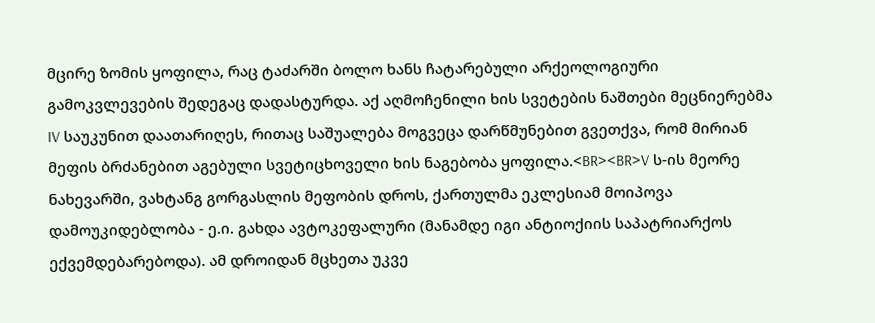მცირე ზომის ყოფილა, რაც ტაძარში ბოლო ხანს ჩატარებული არქეოლოგიური გამოკვლევების შედეგაც დადასტურდა. აქ აღმოჩენილი ხის სვეტების ნაშთები მეცნიერებმა IV საუკუნით დაათარიღეს, რითაც საშუალება მოგვეცა დარწმუნებით გვეთქვა, რომ მირიან მეფის ბრძანებით აგებული სვეტიცხოველი ხის ნაგებობა ყოფილა.<BR><BR>V ს-ის მეორე ნახევარში, ვახტანგ გორგასლის მეფობის დროს, ქართულმა ეკლესიამ მოიპოვა დამოუკიდებლობა - ე.ი. გახდა ავტოკეფალური (მანამდე იგი ანტიოქიის საპატრიარქოს ექვემდებარებოდა). ამ დროიდან მცხეთა უკვე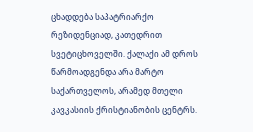ცხადდება საპატრიარქო რეზიდენციად, კათედრით სვეტიცხოველში. ქალაქი ამ დროს წარმოადგენდა არა მარტო საქართველოს, არამედ მთელი კავკასიის ქრისტიანობის ცენტრს.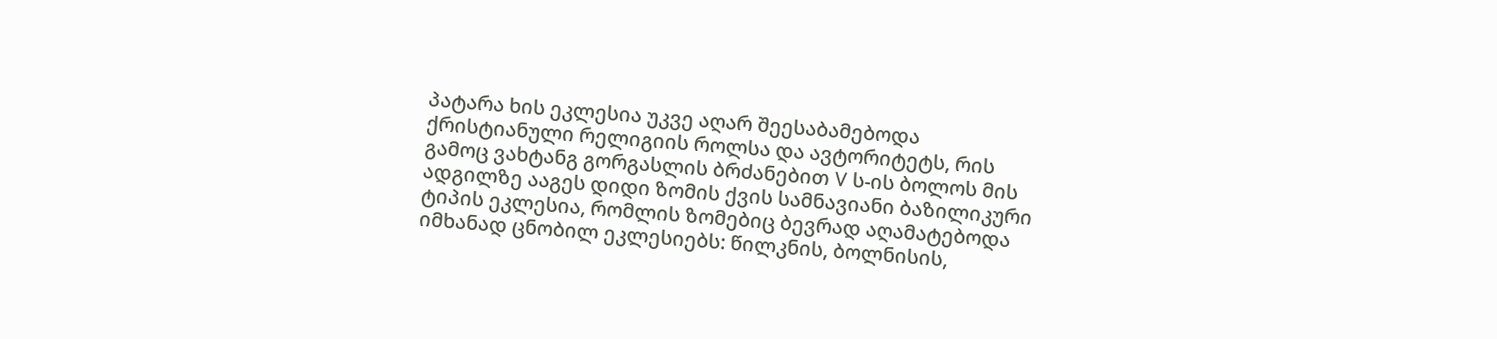პატარა ხის ეკლესია უკვე აღარ შეესაბამებოდა ქრისტიანული რელიგიის როლსა და ავტორიტეტს, რის გამოც ვახტანგ გორგასლის ბრძანებით V ს-ის ბოლოს მის ადგილზე ააგეს დიდი ზომის ქვის სამნავიანი ბაზილიკური ტიპის ეკლესია, რომლის ზომებიც ბევრად აღამატებოდა იმხანად ცნობილ ეკლესიებს: წილკნის, ბოლნისის,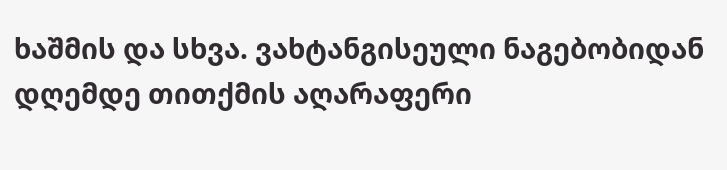ხაშმის და სხვა. ვახტანგისეული ნაგებობიდან დღემდე თითქმის აღარაფერი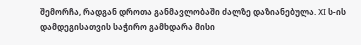შემორჩა, რადგან დროთა განმავლობაში ძალზე დაზიანებულა. XI ს-ის დამდეგისათვის საჭირო გამხდარა მისი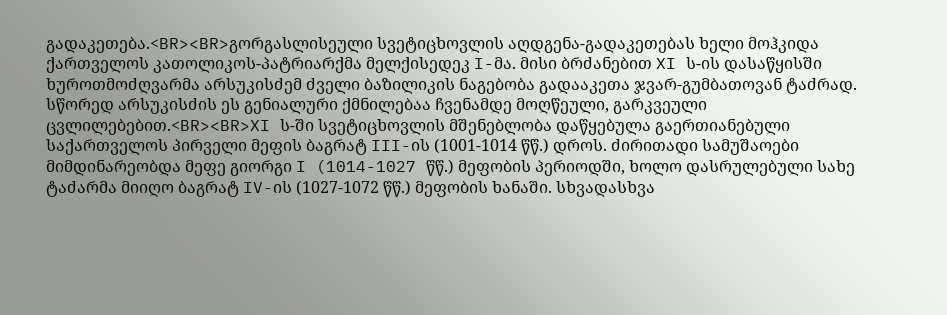გადაკეთება.<BR><BR>გორგასლისეული სვეტიცხოვლის აღდგენა-გადაკეთებას ხელი მოჰკიდა ქართველოს კათოლიკოს-პატრიარქმა მელქისედეკ I-მა. მისი ბრძანებით XI ს-ის დასაწყისში ხუროთმოძღვარმა არსუკისძემ ძველი ბაზილიკის ნაგებობა გადააკეთა ჯვარ-გუმბათოვან ტაძრად. სწორედ არსუკისძის ეს გენიალური ქმნილებაა ჩვენამდე მოღწეული, გარკვეული ცვლილებებით.<BR><BR>XI ს-ში სვეტიცხოვლის მშენებლობა დაწყებულა გაერთიანებული საქართველოს პირველი მეფის ბაგრატ III-ის (1001-1014 წწ.) დროს. ძირითადი სამუშაოები მიმდინარეობდა მეფე გიორგი I (1014-1027 წწ.) მეფობის პერიოდში, ხოლო დასრულებული სახე ტაძარმა მიიღო ბაგრატ IV-ის (1027-1072 წწ.) მეფობის ხანაში. სხვადასხვა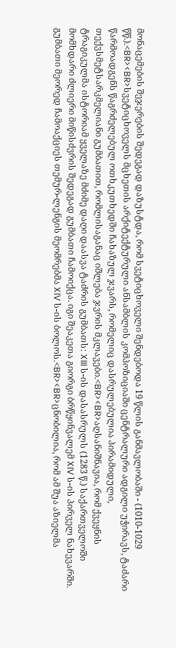მონაცემების შეჯერების შედეგად დაზუსტდა, რომ სვეტიცხოველი შენდებოდა 19 წლის განმავლობაში - (1010-1029 წწ.).<BR><BR>სვეტიცხოველს მცხეთის არქიტექტურული ანსამბლის კომპოზიციაში ცენტრალური ადგილი უჭირავს, ტაძარი წარმოადგენს წაგრძელებულ ოთხკუთხედში ჩახაზულ ჯვარს, რომელიც დასრულებულია პირამიდული, თექვსმეტსარკმელიანი გუმბათით, რომლისაგანაც იშლება ჯვრის მკლავები.<BR><BR>აღსანიშნავია, რომ ქვეყნის ტრაგიკულმა ისტორიამ ყველაზე მძიმე დაღი დაასვა ტაძრის გუმბათს: XIII ს-ის დასასრულს (1283 წ.) საქართველოში მომხდარი ძლიერი მიწისძვრის შედეგად გუმბათი ჩამოიქცა. იგი შეაკეთა გიორგი ბრწყინვალემ XIV ს-ის პირველ ნახევარში. გუმბათი მეორედ ჩამოაქციეს თემურ-ლენგის მეომრებმა XIV ს-ის ბოლოს.<BR><BR>ცნობილია, რომ ამ შუა აზიელმა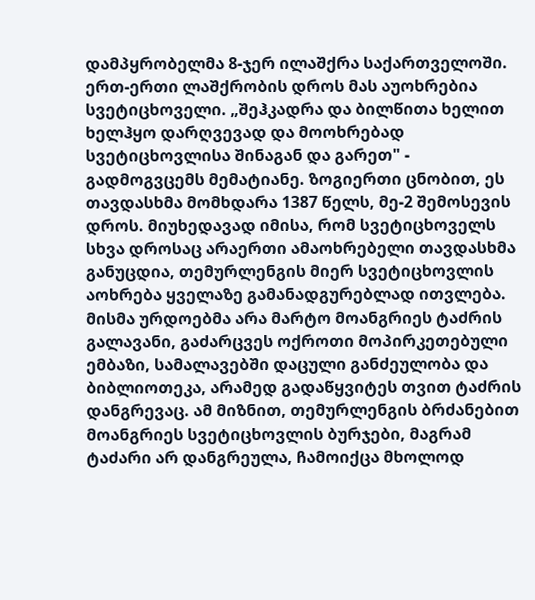დამპყრობელმა 8-ჯერ ილაშქრა საქართველოში. ერთ-ერთი ლაშქრობის დროს მას აუოხრებია სვეტიცხოველი. „შეჰკადრა და ბილწითა ხელით ხელჰყო დარღვევად და მოოხრებად სვეტიცხოვლისა შინაგან და გარეთ" - გადმოგვცემს მემატიანე. ზოგიერთი ცნობით, ეს თავდასხმა მომხდარა 1387 წელს, მე-2 შემოსევის დროს. მიუხედავად იმისა, რომ სვეტიცხოველს სხვა დროსაც არაერთი ამაოხრებელი თავდასხმა განუცდია, თემურლენგის მიერ სვეტიცხოვლის აოხრება ყველაზე გამანადგურებლად ითვლება. მისმა ურდოებმა არა მარტო მოანგრიეს ტაძრის გალავანი, გაძარცვეს ოქროთი მოპირკეთებული ემბაზი, სამალავებში დაცული განძეულობა და ბიბლიოთეკა, არამედ გადაწყვიტეს თვით ტაძრის დანგრევაც. ამ მიზნით, თემურლენგის ბრძანებით მოანგრიეს სვეტიცხოვლის ბურჯები, მაგრამ ტაძარი არ დანგრეულა, ჩამოიქცა მხოლოდ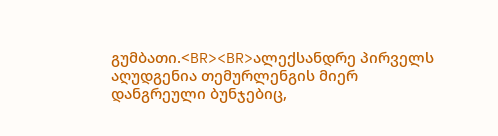გუმბათი.<BR><BR>ალექსანდრე პირველს აღუდგენია თემურლენგის მიერ დანგრეული ბუნჯებიც,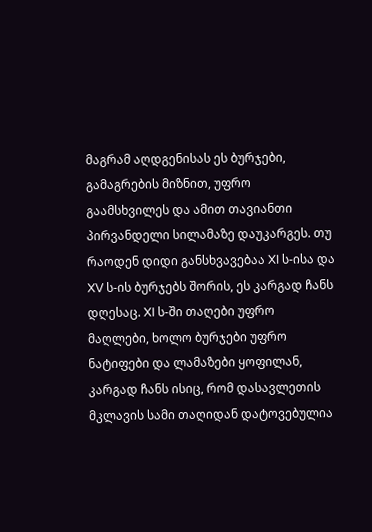მაგრამ აღდგენისას ეს ბურჯები, გამაგრების მიზნით, უფრო გაამსხვილეს და ამით თავიანთი პირვანდელი სილამაზე დაუკარგეს. თუ რაოდენ დიდი განსხვავებაა XI ს-ისა და XV ს-ის ბურჯებს შორის, ეს კარგად ჩანს დღესაც. XI ს-ში თაღები უფრო მაღლები, ხოლო ბურჯები უფრო ნატიფები და ლამაზები ყოფილან, კარგად ჩანს ისიც, რომ დასავლეთის მკლავის სამი თაღიდან დატოვებულია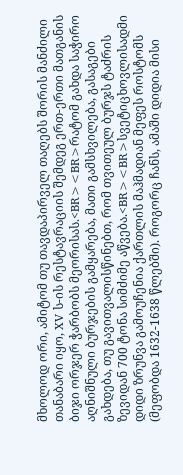მხოლოდ ორი, ამიტომ თუ თავდაპირველ თაღებს შორის მანძილი თანაბარი იყო, XV ს-ის რესტავრაციის შემდეგ ერთ-ერთი მათგანის ბიჯი ორჯერ ჭარბობს მეორისას.<BR><BR>რატომ გახდა საჭირო აღნიშნული ბურჯების გამყარება, მათი გამსხვილება, გასაგები გახდება, თუ გავითვალისწინებთ, რომ თვითეულ ბურჯს ტაძრის ზევიდან 700 ტონა სიმძიმე აწვება.<BR><BR>სვეტიცხოვლისადმი დიდი ზრუნვა გამოუჩენია ქართლის მაჰმადიან მეფეს როსტომს (მეფობდა 1632-1638 წლებში). როგორც ჩანს, ამაში დიდია მისი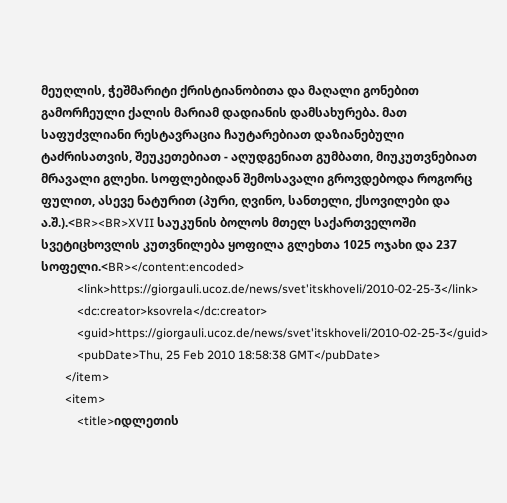მეუღლის, ჭეშმარიტი ქრისტიანობითა და მაღალი გონებით გამორჩეული ქალის მარიამ დადიანის დამსახურება. მათ საფუძვლიანი რესტავრაცია ჩაუტარებიათ დაზიანებული ტაძრისათვის, შეუკეთებიათ - აღუდგენიათ გუმბათი, მიუკუთვნებიათ მრავალი გლეხი. სოფლებიდან შემოსავალი გროვდებოდა როგორც ფულით, ასევე ნატურით (პური, ღვინო, სანთელი, ქსოვილები და ა.შ.).<BR><BR>XVII საუკუნის ბოლოს მთელ საქართველოში სვეტიცხოვლის კუთვნილება ყოფილა გლეხთა 1025 ოჯახი და 237 სოფელი.<BR></content:encoded>
            <link>https://giorgauli.ucoz.de/news/svet'itskhoveli/2010-02-25-3</link>
            <dc:creator>ksovrela</dc:creator>
            <guid>https://giorgauli.ucoz.de/news/svet'itskhoveli/2010-02-25-3</guid>
            <pubDate>Thu, 25 Feb 2010 18:58:38 GMT</pubDate>
        </item>
        <item>
            <title>იდლეთის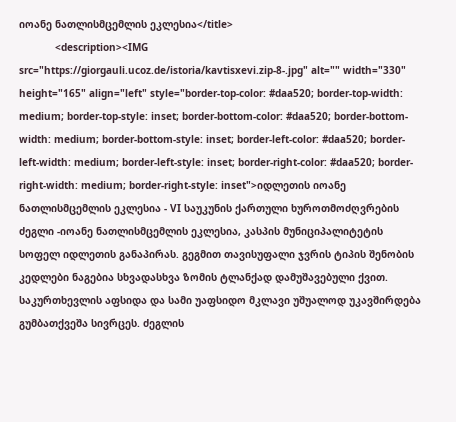იოანე ნათლისმცემლის ეკლესია</title>
            <description><IMG src="https://giorgauli.ucoz.de/istoria/kavtisxevi.zip-8-.jpg" alt="" width="330" height="165" align="left" style="border-top-color: #daa520; border-top-width: medium; border-top-style: inset; border-bottom-color: #daa520; border-bottom-width: medium; border-bottom-style: inset; border-left-color: #daa520; border-left-width: medium; border-left-style: inset; border-right-color: #daa520; border-right-width: medium; border-right-style: inset">იდლეთის იოანე ნათლისმცემლის ეკლესია - VI საუკუნის ქართული ხუროთმოძღვრების ძეგლი -იოანე ნათლისმცემლის ეკლესია, კასპის მუნიციპალიტეტის სოფელ იდლეთის განაპირას. გეგმით თავისუფალი ჯვრის ტიპის შენობის კედლები ნაგებია სხვადასხვა ზომის ტლანქად დამუშავებული ქვით. საკურთხევლის აფსიდა და სამი უაფსიდო მკლავი უშუალოდ უკავშირდება გუმბათქვეშა სივრცეს. ძეგლის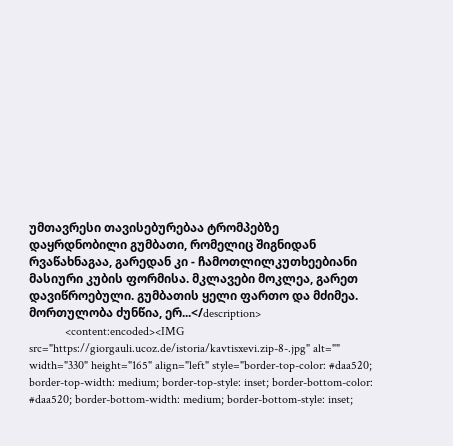უმთავრესი თავისებურებაა ტრომპებზე დაყრდნობილი გუმბათი, რომელიც შიგნიდან რვაწახნაგაა, გარედან კი - ჩამოთლილკუთხეებიანი მასიური კუბის ფორმისა. მკლავები მოკლეა, გარეთ დავიწროებული. გუმბათის ყელი ფართო და მძიმეა. მორთულობა ძუნწია, ერ...</description>
            <content:encoded><IMG src="https://giorgauli.ucoz.de/istoria/kavtisxevi.zip-8-.jpg" alt="" width="330" height="165" align="left" style="border-top-color: #daa520; border-top-width: medium; border-top-style: inset; border-bottom-color: #daa520; border-bottom-width: medium; border-bottom-style: inset;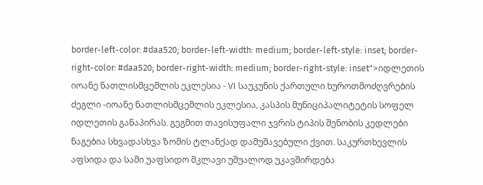border-left-color: #daa520; border-left-width: medium; border-left-style: inset; border-right-color: #daa520; border-right-width: medium; border-right-style: inset">იდლეთის იოანე ნათლისმცემლის ეკლესია - VI საუკუნის ქართული ხუროთმოძღვრების ძეგლი -იოანე ნათლისმცემლის ეკლესია, კასპის მუნიციპალიტეტის სოფელ იდლეთის განაპირას. გეგმით თავისუფალი ჯვრის ტიპის შენობის კედლები ნაგებია სხვადასხვა ზომის ტლანქად დამუშავებული ქვით. საკურთხევლის აფსიდა და სამი უაფსიდო მკლავი უშუალოდ უკავშირდება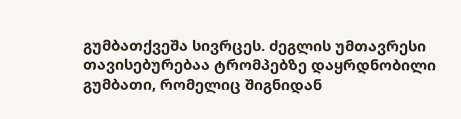გუმბათქვეშა სივრცეს. ძეგლის უმთავრესი თავისებურებაა ტრომპებზე დაყრდნობილი გუმბათი, რომელიც შიგნიდან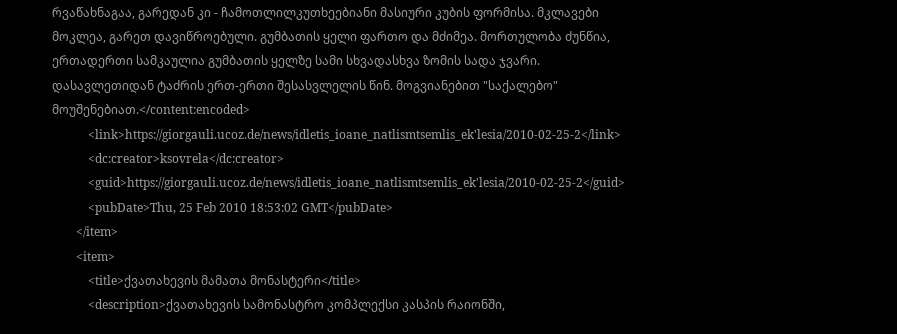რვაწახნაგაა, გარედან კი - ჩამოთლილკუთხეებიანი მასიური კუბის ფორმისა. მკლავები მოკლეა, გარეთ დავიწროებული. გუმბათის ყელი ფართო და მძიმეა. მორთულობა ძუნწია, ერთადერთი სამკაულია გუმბათის ყელზე სამი სხვადასხვა ზომის სადა ჯვარი. დასავლეთიდან ტაძრის ერთ-ერთი შესასვლელის წინ. მოგვიანებით "საქალებო" მოუშენებიათ.</content:encoded>
            <link>https://giorgauli.ucoz.de/news/idletis_ioane_natlismtsemlis_ek'lesia/2010-02-25-2</link>
            <dc:creator>ksovrela</dc:creator>
            <guid>https://giorgauli.ucoz.de/news/idletis_ioane_natlismtsemlis_ek'lesia/2010-02-25-2</guid>
            <pubDate>Thu, 25 Feb 2010 18:53:02 GMT</pubDate>
        </item>
        <item>
            <title>ქვათახევის მამათა მონასტერი</title>
            <description>ქვათახევის სამონასტრო კომპლექსი კასპის რაიონში,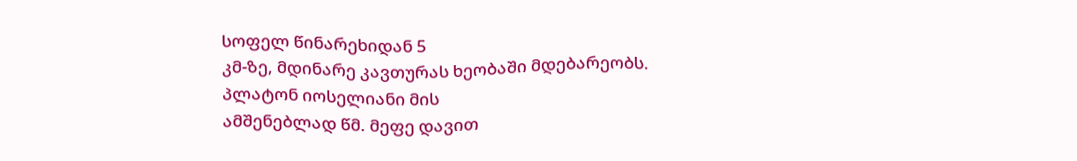სოფელ წინარეხიდან 5
კმ-ზე, მდინარე კავთურას ხეობაში მდებარეობს. პლატონ იოსელიანი მის
ამშენებლად წმ. მეფე დავით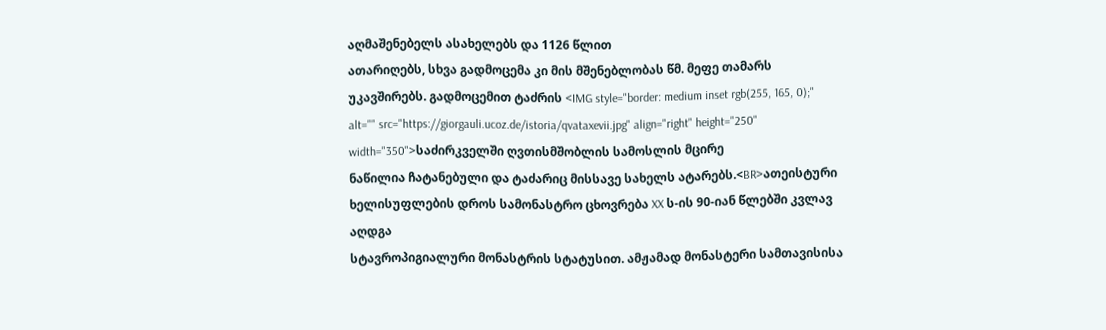აღმაშენებელს ასახელებს და 1126 წლით
ათარიღებს, სხვა გადმოცემა კი მის მშენებლობას წმ. მეფე თამარს
უკავშირებს. გადმოცემით ტაძრის <IMG style="border: medium inset rgb(255, 165, 0);" alt="" src="https://giorgauli.ucoz.de/istoria/qvataxevii.jpg" align="right" height="250" width="350">საძირკველში ღვთისმშობლის სამოსლის მცირე
ნაწილია ჩატანებული და ტაძარიც მისსავე სახელს ატარებს.<BR>ათეისტური
ხელისუფლების დროს სამონასტრო ცხოვრება XX ს-ის 90-იან წლებში კვლავ აღდგა
სტავროპიგიალური მონასტრის სტატუსით. ამჟამად მონასტერი სამთავისისა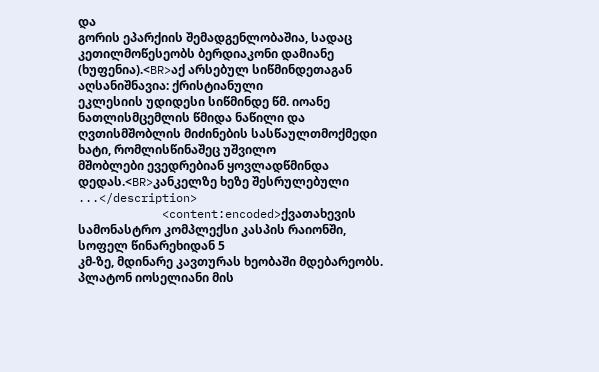და
გორის ეპარქიის შემადგენლობაშია, სადაც კეთილმოწესეობს ბერდიაკონი დამიანე
(ხუფენია).<BR>აქ არსებულ სიწმინდეთაგან აღსანიშნავია: ქრისტიანული
ეკლესიის უდიდესი სიწმინდე წმ. იოანე ნათლისმცემლის წმიდა ნაწილი და
ღვთისმშობლის მიძინების სასწაულთმოქმედი ხატი, რომლისწინაშეც უშვილო
მშობლები ევედრებიან ყოვლადწმინდა დედას.<BR>კანკელზე ხეზე შესრულებული
...</description>
            <content:encoded>ქვათახევის სამონასტრო კომპლექსი კასპის რაიონში, სოფელ წინარეხიდან 5
კმ-ზე, მდინარე კავთურას ხეობაში მდებარეობს. პლატონ იოსელიანი მის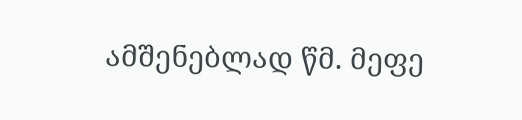ამშენებლად წმ. მეფე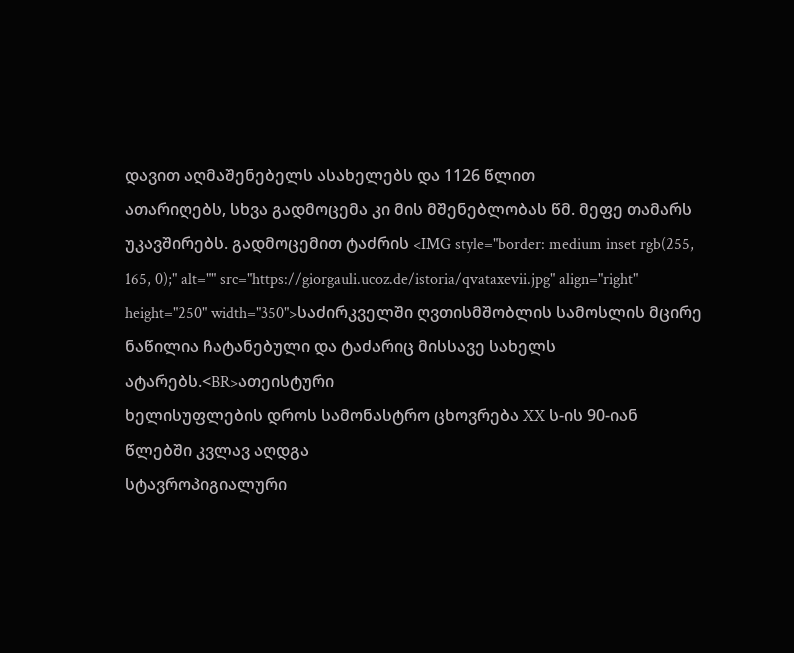დავით აღმაშენებელს ასახელებს და 1126 წლით
ათარიღებს, სხვა გადმოცემა კი მის მშენებლობას წმ. მეფე თამარს
უკავშირებს. გადმოცემით ტაძრის <IMG style="border: medium inset rgb(255, 165, 0);" alt="" src="https://giorgauli.ucoz.de/istoria/qvataxevii.jpg" align="right" height="250" width="350">საძირკველში ღვთისმშობლის სამოსლის მცირე
ნაწილია ჩატანებული და ტაძარიც მისსავე სახელს ატარებს.<BR>ათეისტური
ხელისუფლების დროს სამონასტრო ცხოვრება XX ს-ის 90-იან წლებში კვლავ აღდგა
სტავროპიგიალური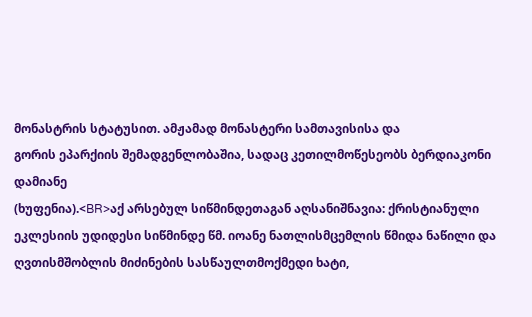მონასტრის სტატუსით. ამჟამად მონასტერი სამთავისისა და
გორის ეპარქიის შემადგენლობაშია, სადაც კეთილმოწესეობს ბერდიაკონი დამიანე
(ხუფენია).<BR>აქ არსებულ სიწმინდეთაგან აღსანიშნავია: ქრისტიანული
ეკლესიის უდიდესი სიწმინდე წმ. იოანე ნათლისმცემლის წმიდა ნაწილი და
ღვთისმშობლის მიძინების სასწაულთმოქმედი ხატი,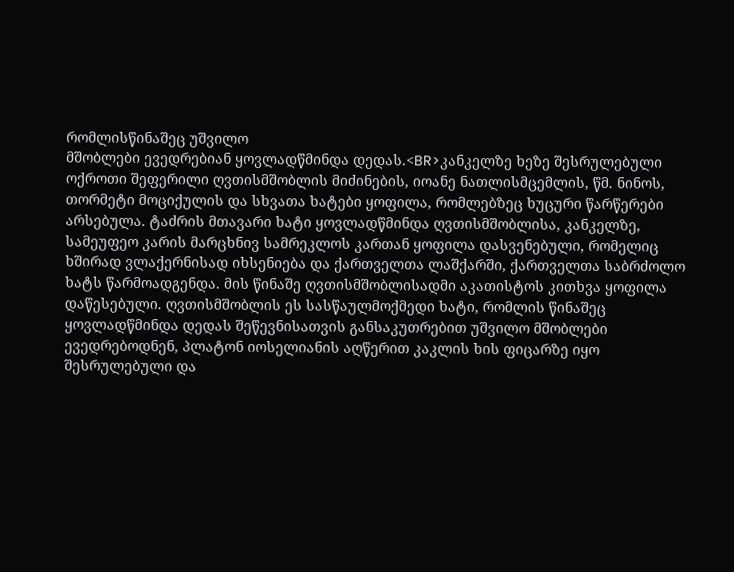რომლისწინაშეც უშვილო
მშობლები ევედრებიან ყოვლადწმინდა დედას.<BR>კანკელზე ხეზე შესრულებული
ოქროთი შეფერილი ღვთისმშობლის მიძინების, იოანე ნათლისმცემლის, წმ. ნინოს,
თორმეტი მოციქულის და სხვათა ხატები ყოფილა, რომლებზეც ხუცური წარწერები
არსებულა. ტაძრის მთავარი ხატი ყოვლადწმინდა ღვთისმშობლისა, კანკელზე,
სამეუფეო კარის მარცხნივ სამრეკლოს კართან ყოფილა დასვენებული, რომელიც
ხშირად ვლაქერნისად იხსენიება და ქართველთა ლაშქარში, ქართველთა საბრძოლო
ხატს წარმოადგენდა. მის წინაშე ღვთისმშობლისადმი აკათისტოს კითხვა ყოფილა
დაწესებული. ღვთისმშობლის ეს სასწაულმოქმედი ხატი, რომლის წინაშეც
ყოვლადწმინდა დედას შეწევნისათვის განსაკუთრებით უშვილო მშობლები
ევედრებოდნენ, პლატონ იოსელიანის აღწერით კაკლის ხის ფიცარზე იყო
შესრულებული და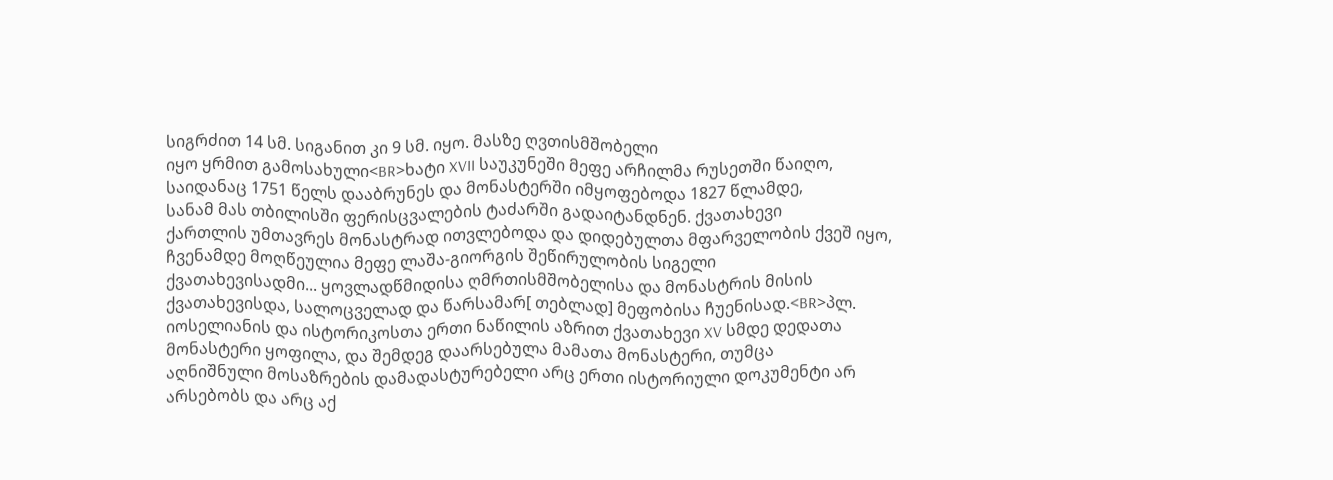სიგრძით 14 სმ. სიგანით კი 9 სმ. იყო. მასზე ღვთისმშობელი
იყო ყრმით გამოსახული<BR>ხატი XVII საუკუნეში მეფე არჩილმა რუსეთში წაიღო,
საიდანაც 1751 წელს დააბრუნეს და მონასტერში იმყოფებოდა 1827 წლამდე,
სანამ მას თბილისში ფერისცვალების ტაძარში გადაიტანდნენ. ქვათახევი
ქართლის უმთავრეს მონასტრად ითვლებოდა და დიდებულთა მფარველობის ქვეშ იყო,
ჩვენამდე მოღწეულია მეფე ლაშა-გიორგის შეწირულობის სიგელი
ქვათახევისადმი... ყოვლადწმიდისა ღმრთისმშობელისა და მონასტრის მისის
ქვათახევისდა, სალოცველად და წარსამარ[ თებლად] მეფობისა ჩუენისად.<BR>პლ.
იოსელიანის და ისტორიკოსთა ერთი ნაწილის აზრით ქვათახევი XV სმდე დედათა
მონასტერი ყოფილა, და შემდეგ დაარსებულა მამათა მონასტერი, თუმცა
აღნიშნული მოსაზრების დამადასტურებელი არც ერთი ისტორიული დოკუმენტი არ
არსებობს და არც აქ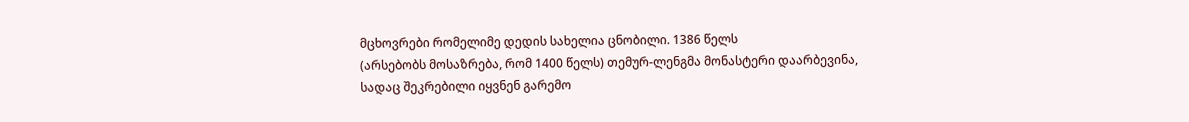მცხოვრები რომელიმე დედის სახელია ცნობილი. 1386 წელს
(არსებობს მოსაზრება, რომ 1400 წელს) თემურ-ლენგმა მონასტერი დაარბევინა,
სადაც შეკრებილი იყვნენ გარემო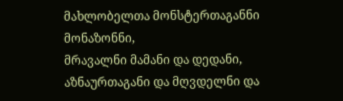მახლობელთა მონსტერთაგანნი მონაზონნი,
მრავალნი მამანი და დედანი, აზნაურთაგანი და მღვდელნი და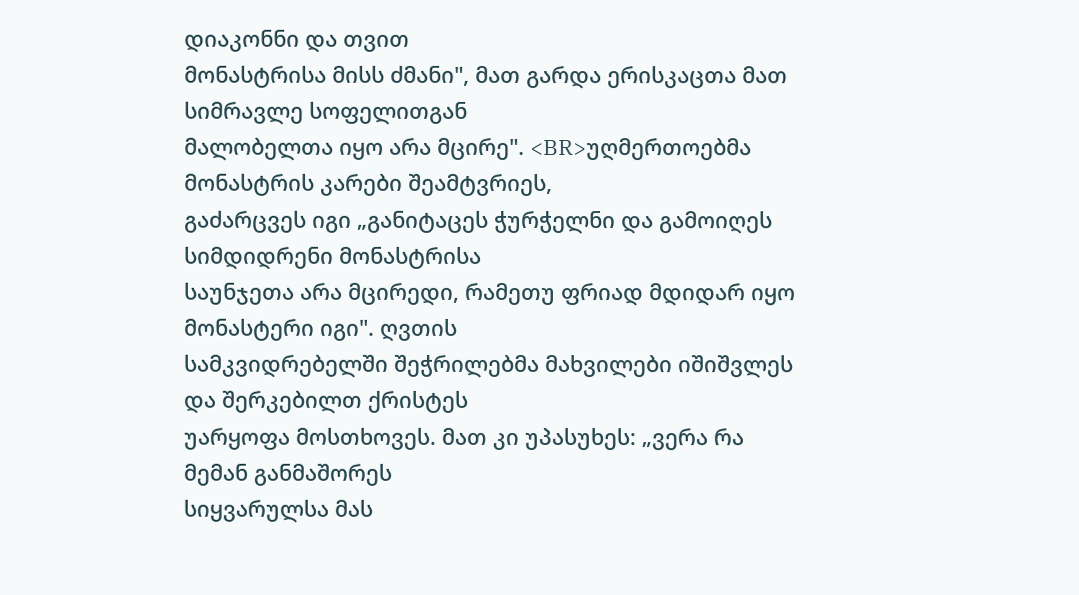დიაკონნი და თვით
მონასტრისა მისს ძმანი", მათ გარდა ერისკაცთა მათ სიმრავლე სოფელითგან
მალობელთა იყო არა მცირე". <BR>უღმერთოებმა მონასტრის კარები შეამტვრიეს,
გაძარცვეს იგი „განიტაცეს ჭურჭელნი და გამოიღეს სიმდიდრენი მონასტრისა
საუნჯეთა არა მცირედი, რამეთუ ფრიად მდიდარ იყო მონასტერი იგი". ღვთის
სამკვიდრებელში შეჭრილებმა მახვილები იშიშვლეს და შერკებილთ ქრისტეს
უარყოფა მოსთხოვეს. მათ კი უპასუხეს: „ვერა რა მემან განმაშორეს
სიყვარულსა მას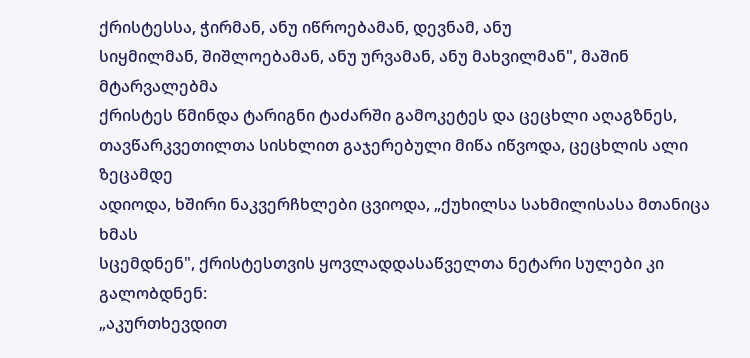ქრისტესსა, ჭირმან, ანუ იწროებამან, დევნამ, ანუ
სიყმილმან, შიშლოებამან, ანუ ურვამან, ანუ მახვილმან", მაშინ მტარვალებმა
ქრისტეს წმინდა ტარიგნი ტაძარში გამოკეტეს და ცეცხლი აღაგზნეს,
თავწარკვეთილთა სისხლით გაჯერებული მიწა იწვოდა, ცეცხლის ალი ზეცამდე
ადიოდა, ხშირი ნაკვერჩხლები ცვიოდა, „ქუხილსა სახმილისასა მთანიცა ხმას
სცემდნენ", ქრისტესთვის ყოვლადდასაწველთა ნეტარი სულები კი გალობდნენ:
„აკურთხევდით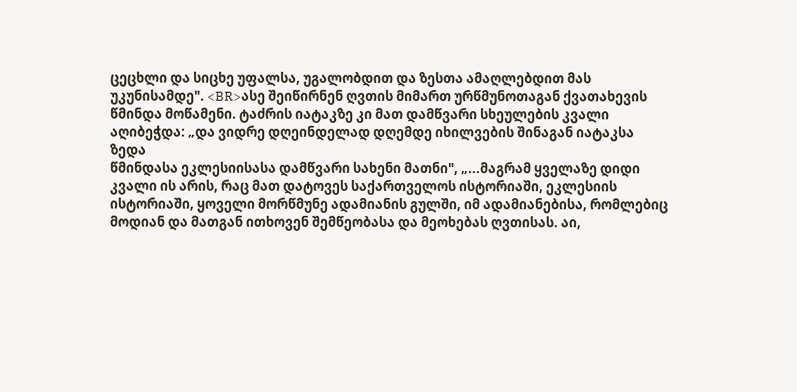ცეცხლი და სიცხე უფალსა, უგალობდით და ზესთა ამაღლებდით მას
უკუნისამდე". <BR>ასე შეიწირნენ ღვთის მიმართ ურწმუნოთაგან ქვათახევის
წმინდა მოწამენი. ტაძრის იატაკზე კი მათ დამწვარი სხეულების კვალი
აღიბეჭდა: „და ვიდრე დღეინდელად დღემდე იხილვების შინაგან იატაკსა ზედა
წმინდასა ეკლესიისასა დამწვარი სახენი მათნი", „...მაგრამ ყველაზე დიდი
კვალი ის არის, რაც მათ დატოვეს საქართველოს ისტორიაში, ეკლესიის
ისტორიაში, ყოველი მორწმუნე ადამიანის გულში, იმ ადამიანებისა, რომლებიც
მოდიან და მათგან ითხოვენ შემწეობასა და მეოხებას ღვთისას. აი,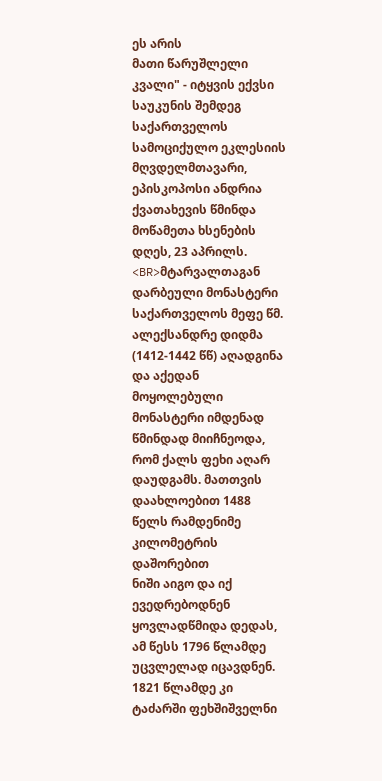ეს არის
მათი წარუშლელი კვალი" - იტყვის ექვსი საუკუნის შემდეგ საქართველოს
სამოციქულო ეკლესიის მღვდელმთავარი, ეპისკოპოსი ანდრია ქვათახევის წმინდა
მოწამეთა ხსენების დღეს, 23 აპრილს. <BR>მტარვალთაგან დარბეული მონასტერი
საქართველოს მეფე წმ. ალექსანდრე დიდმა (1412-1442 წწ) აღადგინა და აქედან
მოყოლებული მონასტერი იმდენად წმინდად მიიჩნეოდა, რომ ქალს ფეხი აღარ
დაუდგამს. მათთვის დაახლოებით 1488 წელს რამდენიმე კილომეტრის დაშორებით
ნიში აიგო და იქ ევედრებოდნენ ყოვლადწმიდა დედას, ამ წესს 1796 წლამდე
უცვლელად იცავდნენ. 1821 წლამდე კი ტაძარში ფეხშიშველნი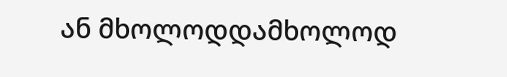ან მხოლოდდამხოლოდ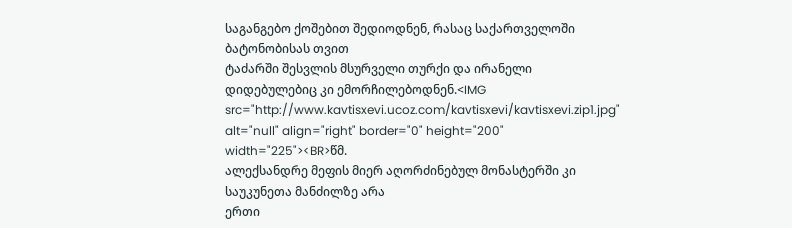საგანგებო ქოშებით შედიოდნენ, რასაც საქართველოში ბატონობისას თვით
ტაძარში შესვლის მსურველი თურქი და ირანელი დიდებულებიც კი ემორჩილებოდნენ.<IMG src="http://www.kavtisxevi.ucoz.com/kavtisxevi/kavtisxevi.zip1.jpg" alt="null" align="right" border="0" height="200" width="225"><BR>წმ.
ალექსანდრე მეფის მიერ აღორძინებულ მონასტერში კი საუკუნეთა მანძილზე არა
ერთი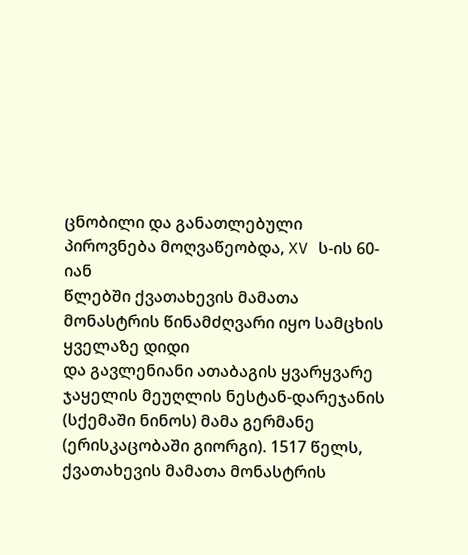ცნობილი და განათლებული პიროვნება მოღვაწეობდა, XV ს-ის 60-იან
წლებში ქვათახევის მამათა მონასტრის წინამძღვარი იყო სამცხის ყველაზე დიდი
და გავლენიანი ათაბაგის ყვარყვარე ჯაყელის მეუღლის ნესტან-დარეჯანის
(სქემაში ნინოს) მამა გერმანე (ერისკაცობაში გიორგი). 1517 წელს,
ქვათახევის მამათა მონასტრის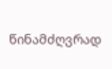წინამძღვრად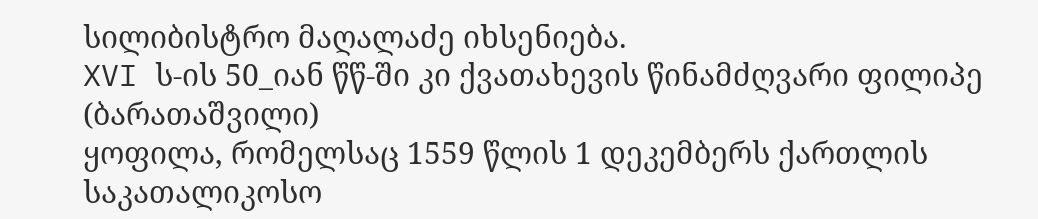სილიბისტრო მაღალაძე იხსენიება.
XVI ს-ის 50_იან წწ-ში კი ქვათახევის წინამძღვარი ფილიპე (ბარათაშვილი)
ყოფილა, რომელსაც 1559 წლის 1 დეკემბერს ქართლის საკათალიკოსო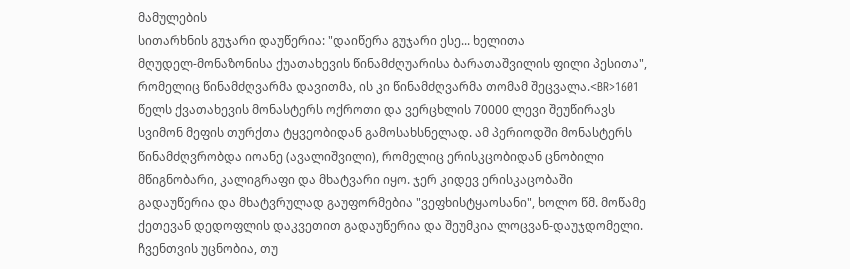მამულების
სითარხნის გუჯარი დაუწერია: "დაიწერა გუჯარი ესე... ხელითა
მღუდელ-მონაზონისა ქუათახევის წინამძღუარისა ბარათაშვილის ფილი პესითა",
რომელიც წინამძღვარმა დავითმა, ის კი წინამძღვარმა თომამ შეცვალა.<BR>1601
წელს ქვათახევის მონასტერს ოქროთი და ვერცხლის 70000 ლევი შეუწირავს
სვიმონ მეფის თურქთა ტყვეობიდან გამოსახსნელად. ამ პერიოდში მონასტერს
წინამძღვრობდა იოანე (ავალიშვილი), რომელიც ერისკცობიდან ცნობილი
მწიგნობარი, კალიგრაფი და მხატვარი იყო. ჯერ კიდევ ერისკაცობაში
გადაუწერია და მხატვრულად გაუფორმებია "ვეფხისტყაოსანი", ხოლო წმ. მოწამე
ქეთევან დედოფლის დაკვეთით გადაუწერია და შეუმკია ლოცვან-დაუჯდომელი.
ჩვენთვის უცნობია, თუ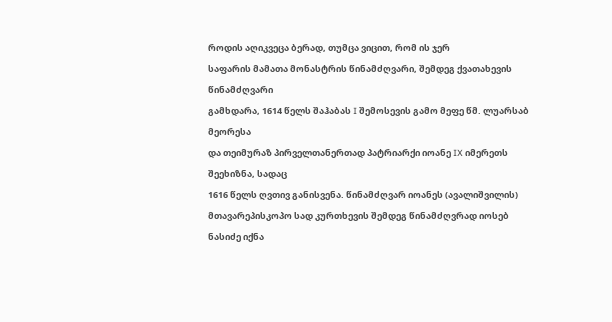როდის აღიკვეცა ბერად, თუმცა ვიცით, რომ ის ჯერ
საფარის მამათა მონასტრის წინამძღვარი, შემდეგ ქვათახევის წინამძღვარი
გამხდარა, 1614 წელს შაჰაბას I შემოსევის გამო მეფე წმ. ლუარსაბ მეორესა
და თეიმურაზ პირველთანერთად პატრიარქი იოანე IX იმერეთს შეეხიზნა, სადაც
1616 წელს ღვთივ განისვენა. წინამძღვარ იოანეს (ავალიშვილის)
მთავარეპისკოპო სად კურთხევის შემდეგ წინამძღვრად იოსებ ნასიძე იქნა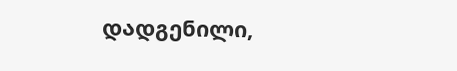დადგენილი,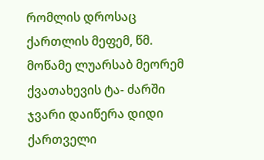რომლის დროსაც ქართლის მეფემ, წმ. მოწამე ლუარსაბ მეორემ
ქვათახევის ტა- ძარში ჯვარი დაიწერა დიდი ქართველი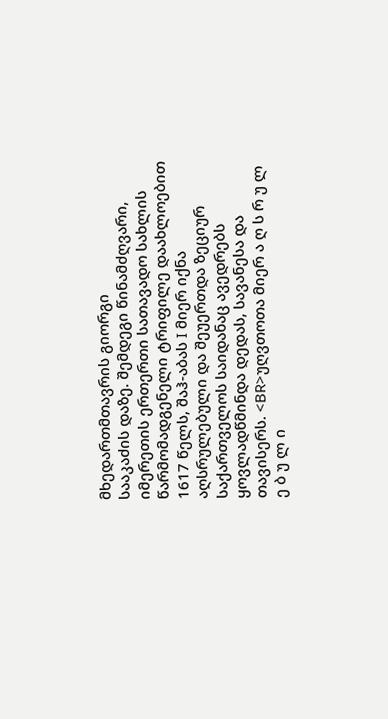მხედართმთავრის გიორგი
სააკაძის დაზე. შემდეგი წინამძღვარი, იმერეთის ერთერთი სათავადო სახლის
წარმომადგენელი ტრიფილე დაახლოებით 1617 წელს, შაჰ-აბას I მიერ იქნა
აღსრულებული და შეუერთდა ზეციურ საქართველოს საიდანაც ავედრებს
ყოვლადწმინდა დედას, სავანესა და თავისერს. <BR>უღვთოთა მიერ ა ღ ს რ უ ლ
ე ბ უ ლ ი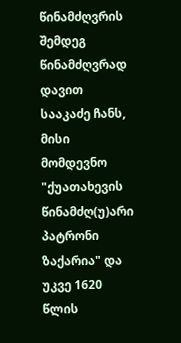წინამძღვრის შემდეგ წინამძღვრად დავით სააკაძე ჩანს, მისი
მომდევნო "ქუათახევის წინამძღ(უ)არი პატრონი ზაქარია" და უკვე 1620 წლის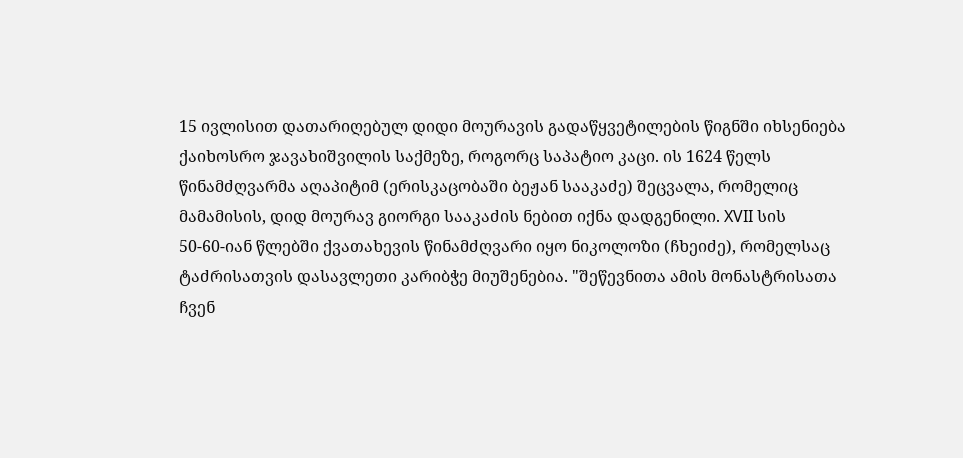15 ივლისით დათარიღებულ დიდი მოურავის გადაწყვეტილების წიგნში იხსენიება
ქაიხოსრო ჯავახიშვილის საქმეზე, როგორც საპატიო კაცი. ის 1624 წელს
წინამძღვარმა აღაპიტიმ (ერისკაცობაში ბეჟან სააკაძე) შეცვალა, რომელიც
მამამისის, დიდ მოურავ გიორგი სააკაძის ნებით იქნა დადგენილი. XVII სის
50-60-იან წლებში ქვათახევის წინამძღვარი იყო ნიკოლოზი (ჩხეიძე), რომელსაც
ტაძრისათვის დასავლეთი კარიბჭე მიუშენებია. "შეწევნითა ამის მონასტრისათა
ჩვენ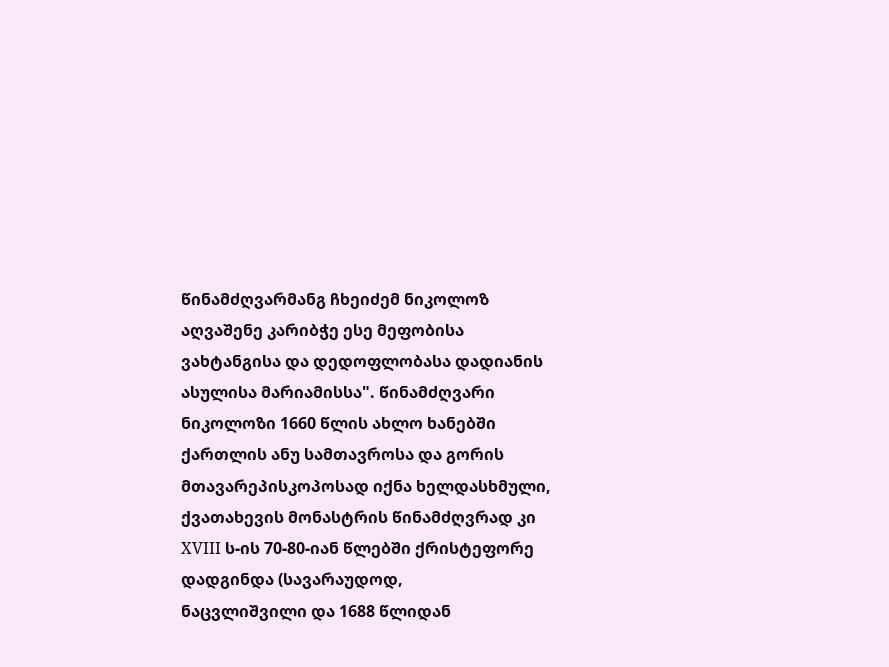წინამძღვარმანგ ჩხეიძემ ნიკოლოზ აღვაშენე კარიბჭე ესე მეფობისა
ვახტანგისა და დედოფლობასა დადიანის ასულისა მარიამისსა". წინამძღვარი
ნიკოლოზი 1660 წლის ახლო ხანებში ქართლის ანუ სამთავროსა და გორის
მთავარეპისკოპოსად იქნა ხელდასხმული, ქვათახევის მონასტრის წინამძღვრად კი
XVIII ს-ის 70-80-იან წლებში ქრისტეფორე დადგინდა (სავარაუდოდ,
ნაცვლიშვილი და 1688 წლიდან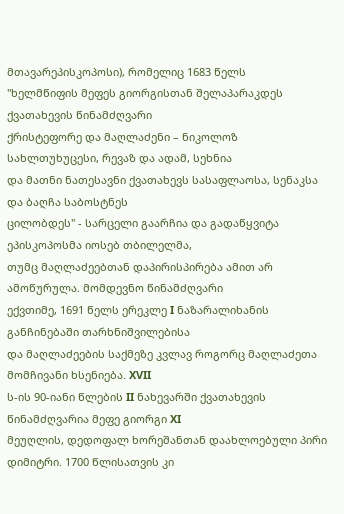მთავარეპისკოპოსი), რომელიც 1683 წელს
"ხელმწიფის მეფეს გიორგისთან შელაპარაკდეს ქვათახევის წინამძღვარი
ქრისტეფორე და მაღლაძენი – ნიკოლოზ სახლთუხუცესი, რევაზ და ადამ, სეხნია
და მათნი ნათესავნი ქვათახევს სასაფლაოსა, სენაკსა და ბაღჩა საბოსტნეს
ცილობდეს" - სარცელი გაარჩია და გადაწყვიტა ეპისკოპოსმა იოსებ თბილელმა,
თუმც მაღლაძეებთან დაპირისპირება ამით არ ამოწურულა. მომდევნო წინამძღვარი
ექვთიმე, 1691 წელს ერეკლე I ნაზარალიხანის განჩინებაში თარხნიშვილებისა
და მაღლაძეების საქმეზე კვლავ როგორც მაღლაძეთა მომჩივანი ხსენიება. XVII
ს-ის 90-იანი წლების II ნახევარში ქვათახევის წინამძღვარია მეფე გიორგი XI
მეუღლის, დედოფალ ხორეშანთან დაახლოებული პირი დიმიტრი. 1700 წლისათვის კი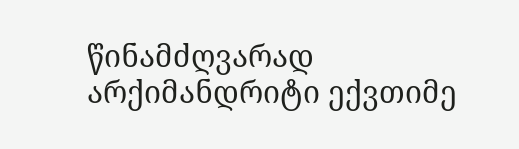წინამძღვარად არქიმანდრიტი ექვთიმე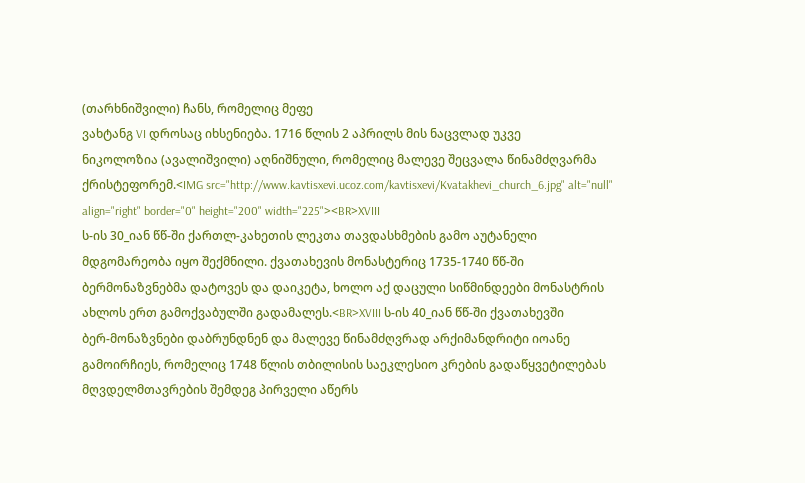(თარხნიშვილი) ჩანს, რომელიც მეფე
ვახტანგ VI დროსაც იხსენიება. 1716 წლის 2 აპრილს მის ნაცვლად უკვე
ნიკოლოზია (ავალიშვილი) აღნიშნული, რომელიც მალევე შეცვალა წინამძღვარმა
ქრისტეფორემ.<IMG src="http://www.kavtisxevi.ucoz.com/kavtisxevi/Kvatakhevi_church_6.jpg" alt="null" align="right" border="0" height="200" width="225"><BR>XVIII
ს-ის 30_იან წწ-ში ქართლ-კახეთის ლეკთა თავდასხმების გამო აუტანელი
მდგომარეობა იყო შექმნილი. ქვათახევის მონასტერიც 1735-1740 წწ-ში
ბერმონაზვნებმა დატოვეს და დაიკეტა, ხოლო აქ დაცული სიწმინდეები მონასტრის
ახლოს ერთ გამოქვაბულში გადამალეს.<BR>XVIII ს-ის 40_იან წწ-ში ქვათახევში
ბერ-მონაზვნები დაბრუნდნენ და მალევე წინამძღვრად არქიმანდრიტი იოანე
გამოირჩიეს, რომელიც 1748 წლის თბილისის საეკლესიო კრების გადაწყვეტილებას
მღვდელმთავრების შემდეგ პირველი აწერს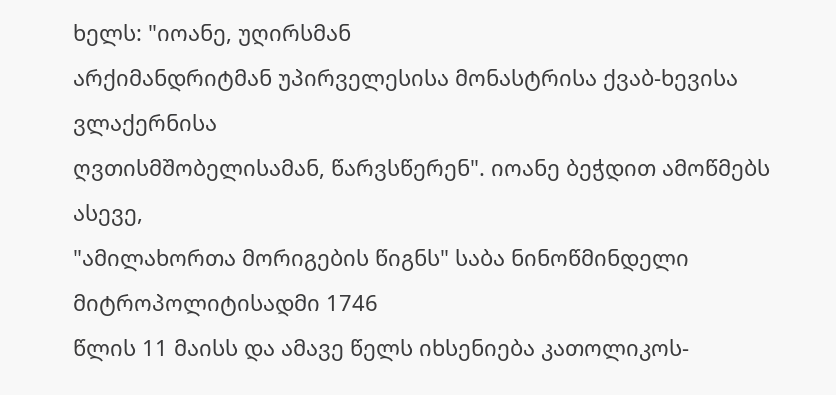ხელს: "იოანე, უღირსმან
არქიმანდრიტმან უპირველესისა მონასტრისა ქვაბ-ხევისა ვლაქერნისა
ღვთისმშობელისამან, წარვსწერენ". იოანე ბეჭდით ამოწმებს ასევე,
"ამილახორთა მორიგების წიგნს" საბა ნინოწმინდელი მიტროპოლიტისადმი 1746
წლის 11 მაისს და ამავე წელს იხსენიება კათოლიკოს-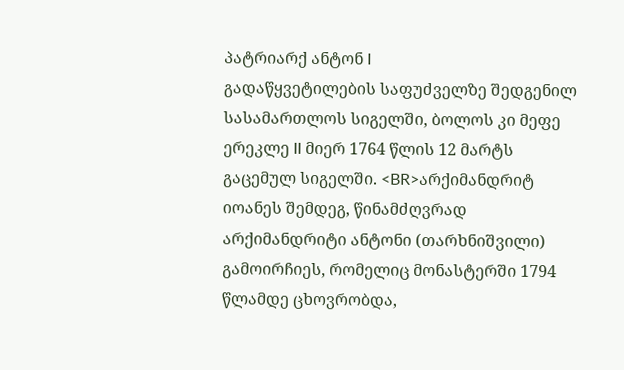პატრიარქ ანტონ I
გადაწყვეტილების საფუძველზე შედგენილ სასამართლოს სიგელში, ბოლოს კი მეფე
ერეკლე II მიერ 1764 წლის 12 მარტს გაცემულ სიგელში. <BR>არქიმანდრიტ
იოანეს შემდეგ, წინამძღვრად არქიმანდრიტი ანტონი (თარხნიშვილი)
გამოირჩიეს, რომელიც მონასტერში 1794 წლამდე ცხოვრობდა,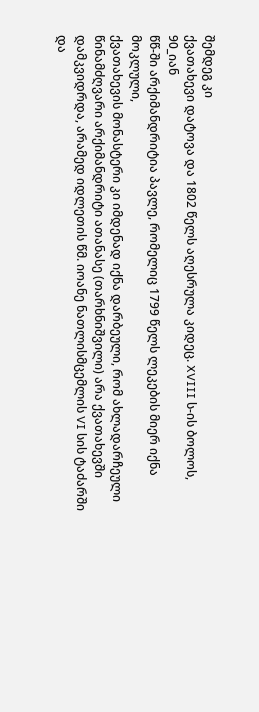შემდეგ კი
ქვათახევი დატოვა და 1802 წელს აღესრულა კიდეც. XVIII ს-ის ბოლოს, 90_იან
წწ-ში არქიმანდრიტია პავლე, რომელიც 1799 წელს ლეკების მიერ იქნა მოკლული,
ქვათახევის მონასტერი კი იმდენად იქნა დარბეული, რომ ახლადარჩეული
წინამძღვარი არქიმანდრიტი ათანასე (თარხნიშვილი) არა ქვათახევში
დამკვიდრდა, არამედ იდლეთის წმ. იოანე ნათლისმცემლის VI სის ტაძარში და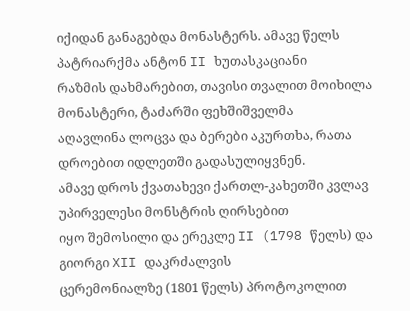იქიდან განაგებდა მონასტერს. ამავე წელს პატრიარქმა ანტონ II ხუთასკაციანი
რაზმის დახმარებით, თავისი თვალით მოიხილა მონასტერი, ტაძარში ფეხშიშველმა
აღავლინა ლოცვა და ბერები აკურთხა, რათა დროებით იდლეთში გადასულიყვნენ.
ამავე დროს ქვათახევი ქართლ-კახეთში კვლავ უპირველესი მონსტრის ღირსებით
იყო შემოსილი და ერეკლე II (1798 წელს) და გიორგი XII დაკრძალვის
ცერემონიალზე (1801 წელს) პროტოკოლით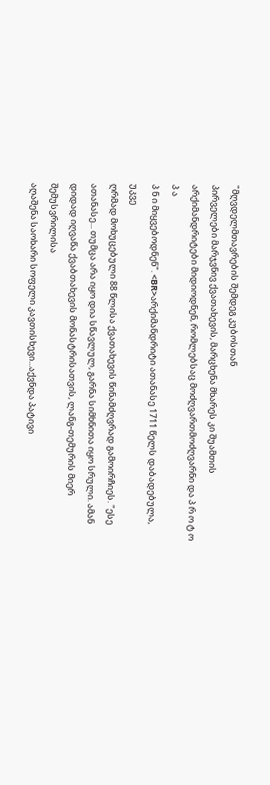"მღვდელმთავრების შემდეგ კუბოსთან
პირველები მარჯვნივ ქვათახევის, მარცხენა მხარეს კი შუამთის
არქიმანდრიტები მიდიოდნენ, რომლებსაც მოძღვართმოძღვარნი და პ რ ო ტ ო პ ა
პ ნ ი მიყვებოდნენ". <BR>არქიმანდრიტი ათანასე 1711 წელს დაბადებულა, უკვე
ღრმად მოხუცებული 88 წლისა ქვათახევის წინამძღვრად გამოირჩიეს. "ესე
ათანასე... თუმცა არა იყო დია სწავლულ, გარნა სიმხნითა იყო სრული. ამან
დიდად იღვაწა ქვაბთახევის მონასტრისათვის, ლანგ-თემურის მიერ შემუსვრილისა
აღაშენა საოხარი სოფელი კავთისხევი...აქვნდა პატივი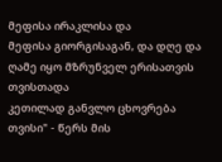მეფისა ირაკლისა და
მეფისა გიორგისაგან, და დღე და ღამე იყო მზრუნველ ერისათვის თვისთადა
კეთილად განვლო ცხოვრება თვისი" - წერს მის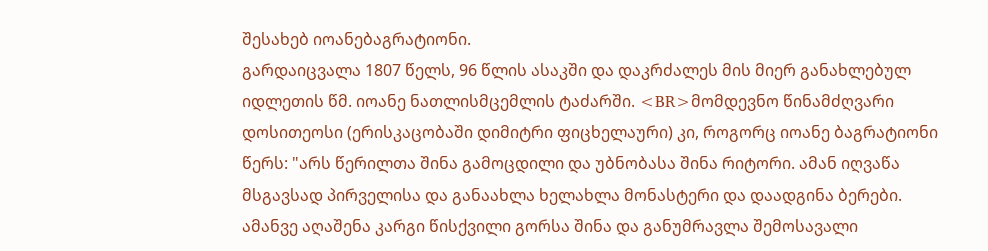შესახებ იოანებაგრატიონი.
გარდაიცვალა 1807 წელს, 96 წლის ასაკში და დაკრძალეს მის მიერ განახლებულ
იდლეთის წმ. იოანე ნათლისმცემლის ტაძარში. <BR>მომდევნო წინამძღვარი
დოსითეოსი (ერისკაცობაში დიმიტრი ფიცხელაური) კი, როგორც იოანე ბაგრატიონი
წერს: "არს წერილთა შინა გამოცდილი და უბნობასა შინა რიტორი. ამან იღვაწა
მსგავსად პირველისა და განაახლა ხელახლა მონასტერი და დაადგინა ბერები.
ამანვე აღაშენა კარგი წისქვილი გორსა შინა და განუმრავლა შემოსავალი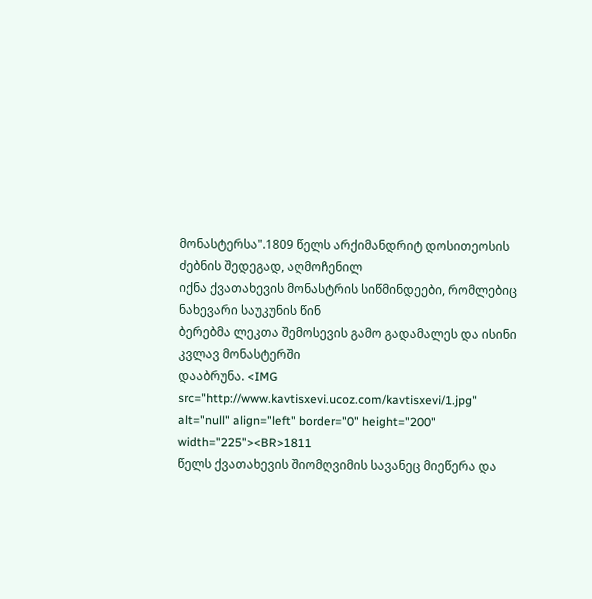მონასტერსა".1809 წელს არქიმანდრიტ დოსითეოსის ძებნის შედეგად, აღმოჩენილ
იქნა ქვათახევის მონასტრის სიწმინდეები, რომლებიც ნახევარი საუკუნის წინ
ბერებმა ლეკთა შემოსევის გამო გადამალეს და ისინი კვლავ მონასტერში
დააბრუნა. <IMG src="http://www.kavtisxevi.ucoz.com/kavtisxevi/1.jpg" alt="null" align="left" border="0" height="200" width="225"><BR>1811
წელს ქვათახევის შიომღვიმის სავანეც მიეწერა და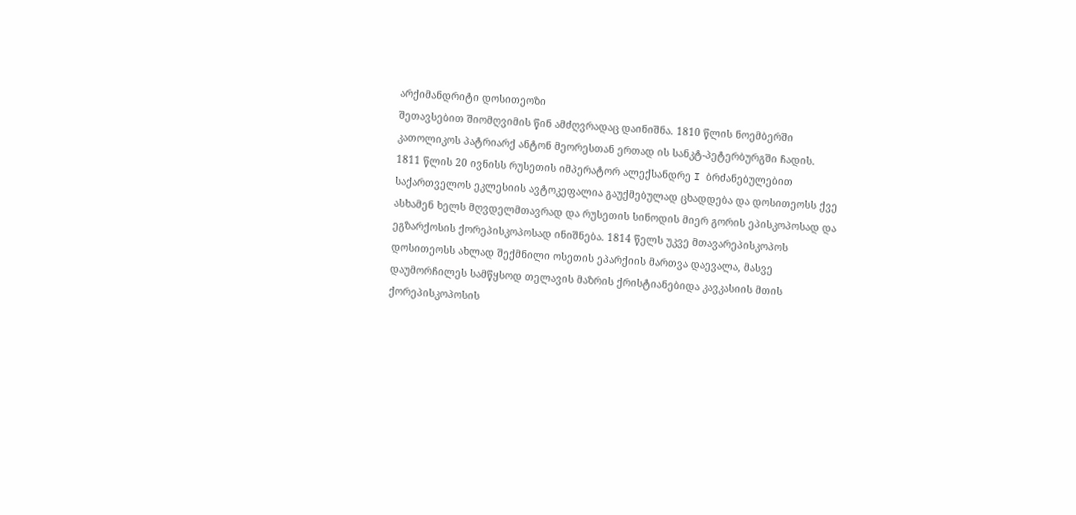არქიმანდრიტი დოსითეოზი
შეთავსებით შიომღვიმის წინ ამძღვრადაც დაინიშნა. 1810 წლის ნოემბერში
კათოლიკოს პატრიარქ ანტონ მეორესთან ერთად ის სანკტ-პეტერბურგში ჩადის.
1811 წლის 20 ივნისს რუსეთის იმპერატორ ალექსანდრე I ბრძანებულებით
საქართველოს ეკლესიის ავტოკეფალია გაუქმებულად ცხადდება და დოსითეოსს ქვე
ასხამენ ხელს მღვდელმთავრად და რუსეთის სინოდის მიერ გორის ეპისკოპოსად და
ეგზარქოსის ქორეპისკოპოსად ინიშნება. 1814 წელს უკვე მთავარეპისკოპოს
დოსითეოსს ახლად შექმნილი ოსეთის ეპარქიის მართვა დაევალა, მასვე
დაუმორჩილეს სამწყსოდ თელავის მაზრის ქრისტიანებიდა კავკასიის მთის
ქორეპისკოპოსის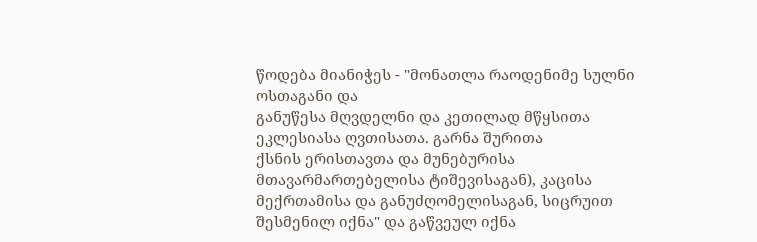წოდება მიანიჭეს - "მონათლა რაოდენიმე სულნი ოსთაგანი და
განუწესა მღვდელნი და კეთილად მწყსითა ეკლესიასა ღვთისათა. გარნა შურითა
ქსნის ერისთავთა და მუნებურისა მთავარმართებელისა ტიშევისაგან), კაცისა
მექრთამისა და განუძღომელისაგან, სიცრუით შესმენილ იქნა" და გაწვეულ იქნა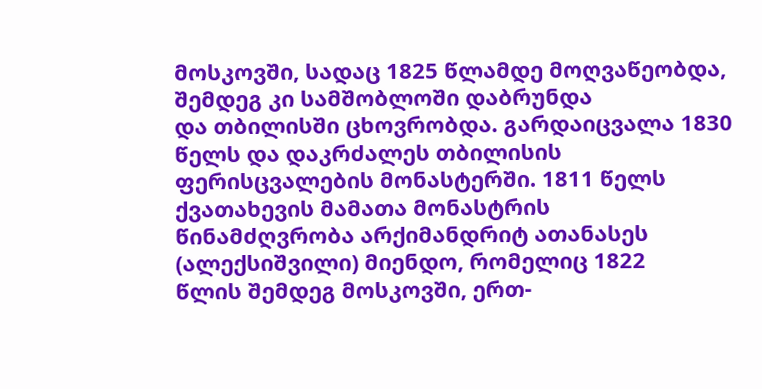მოსკოვში, სადაც 1825 წლამდე მოღვაწეობდა, შემდეგ კი სამშობლოში დაბრუნდა
და თბილისში ცხოვრობდა. გარდაიცვალა 1830 წელს და დაკრძალეს თბილისის
ფერისცვალების მონასტერში. 1811 წელს ქვათახევის მამათა მონასტრის
წინამძღვრობა არქიმანდრიტ ათანასეს (ალექსიშვილი) მიენდო, რომელიც 1822
წლის შემდეგ მოსკოვში, ერთ-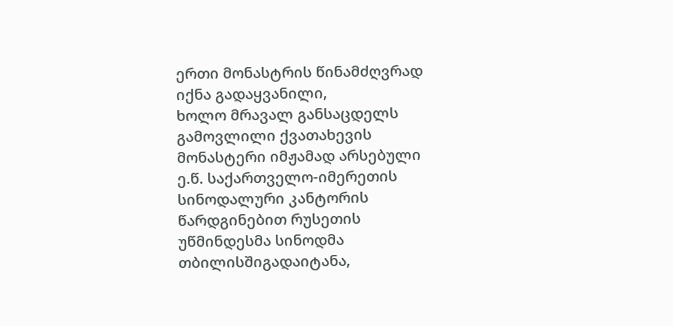ერთი მონასტრის წინამძღვრად იქნა გადაყვანილი,
ხოლო მრავალ განსაცდელს გამოვლილი ქვათახევის მონასტერი იმჟამად არსებული
ე.წ. საქართველო-იმერეთის სინოდალური კანტორის წარდგინებით რუსეთის
უწმინდესმა სინოდმა თბილისშიგადაიტანა,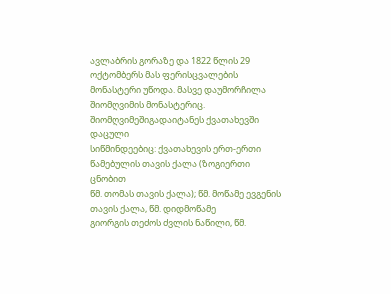ავლაბრის გორაზე და 1822 წლის 29
ოქტომბერს მას ფერისცვალების მონასტერი უწოდა. მასვე დაუმორჩილა
შიომღვიმის მონასტერიც. შიომღვიმეშიგადაიტანეს ქვათახევში დაცული
სიწმინდეებიც: ქვათახევის ერთ-ერთი წამებულის თავის ქალა (ზოგიერთი ცნობით
წმ. თომას თავის ქალა); წმ. მოწამე ევგენის თავის ქალა, წმ. დიდმოწამე
გიორგის თეძოს ძვლის ნაწილი, წმ.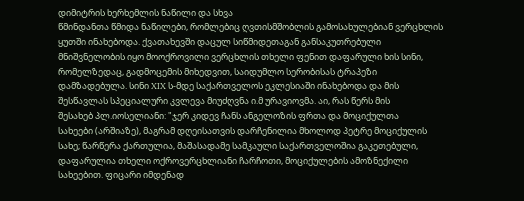დიმიტრის ხერხემლის ნაწილი და სხვა
წმინდანთა წმიდა ნაწილები, რომლებიც ღვთისმშობლის გამოსახულებიან ვერცხლის
ყუთში ინახებოდა. ქვათახევში დაცულ სიწმიდეთაგან განსაკუთრებული
მნიშვნელობის იყო მოოქროვილი ვერცხლის თხელი ფენით დაფარული ხის სინი,
რომელზედაც, გადმოცემის მიხედვით, საიდუმლო სერობისას ტრაპეზი
დამზადებულა. სინი XIX ს-მდე საქართველოს ეკლესიაში ინახებოდა და მის
შესწავლას სპეციალური კვლევა მიუძღვნა ი.მ ურავიოვმა. აი, რას წერს მის
შესახებ პლ.იოსელიანი: "ჯერ კიდევ ჩანს ანგელოზის ფრთა და მოციქულთა
სახეები (არშიაზე), მაგრამ დღეისათვის დარჩენილია მხოლოდ პეტრე მოციქულის
სახე; წარწერა ქართულია, მაშასადამე სამკაული საქართველოშია გაკეთებული,
დაფარულია თხელი ოქროვერცხლიანი ჩარჩოთი, მოციქულების ამოზნექილი
სახეებით. ფიცარი იმდენად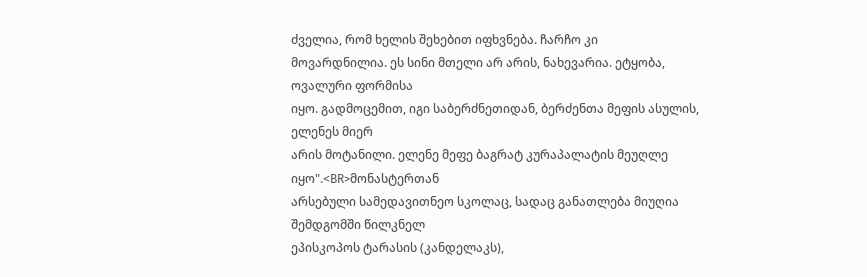ძველია, რომ ხელის შეხებით იფხვნება. ჩარჩო კი
მოვარდნილია. ეს სინი მთელი არ არის, ნახევარია. ეტყობა, ოვალური ფორმისა
იყო. გადმოცემით, იგი საბერძნეთიდან, ბერძენთა მეფის ასულის, ელენეს მიერ
არის მოტანილი. ელენე მეფე ბაგრატ კურაპალატის მეუღლე იყო".<BR>მონასტერთან
არსებული სამედავითნეო სკოლაც, სადაც განათლება მიუღია შემდგომში წილკნელ
ეპისკოპოს ტარასის (კანდელაკს),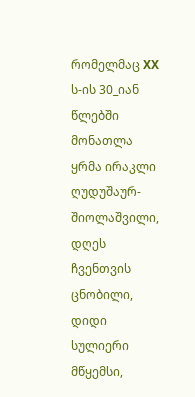რომელმაც XX ს-ის 30_იან წლებში მონათლა
ყრმა ირაკლი ღუდუშაურ-შიოლაშვილი, დღეს ჩვენთვის ცნობილი, დიდი სულიერი
მწყემსი,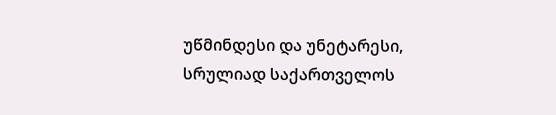უწმინდესი და უნეტარესი, სრულიად საქართველოს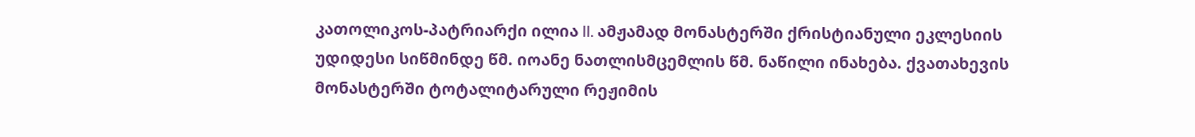კათოლიკოს-პატრიარქი ილია II. ამჟამად მონასტერში ქრისტიანული ეკლესიის
უდიდესი სიწმინდე წმ. იოანე ნათლისმცემლის წმ. ნაწილი ინახება. ქვათახევის
მონასტერში ტოტალიტარული რეჟიმის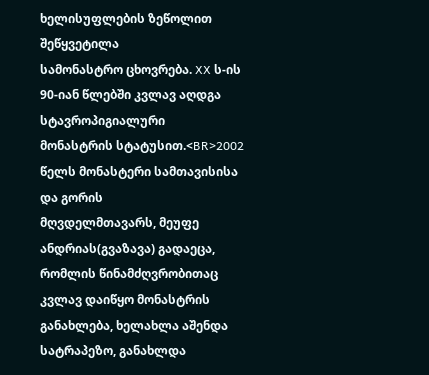ხელისუფლების ზეწოლით შეწყვეტილა
სამონასტრო ცხოვრება. XX ს-ის 90-იან წლებში კვლავ აღდგა სტავროპიგიალური
მონასტრის სტატუსით.<BR>2002 წელს მონასტერი სამთავისისა და გორის
მღვდელმთავარს, მეუფე ანდრიას(გვაზავა) გადაეცა, რომლის წინამძღვრობითაც
კვლავ დაიწყო მონასტრის განახლება, ხელახლა აშენდა სატრაპეზო, განახლდა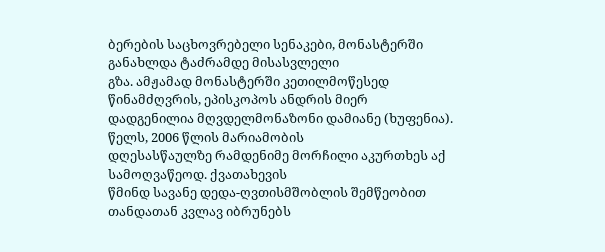ბერების საცხოვრებელი სენაკები, მონასტერში განახლდა ტაძრამდე მისასვლელი
გზა. ამჟამად მონასტერში კეთილმოწესედ წინამძღვრის, ეპისკოპოს ანდრის მიერ
დადგენილია მღვდელმონაზონი დამიანე (ხუფენია). წელს, 2006 წლის მარიამობის
დღესასწაულზე რამდენიმე მორჩილი აკურთხეს აქ სამოღვაწეოდ. ქვათახევის
წმინდ სავანე დედა-ღვთისმშობლის შემწეობით თანდათან კვლავ იბრუნებს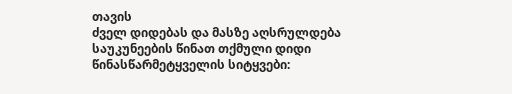თავის
ძველ დიდებას და მასზე აღსრულდება საუკუნეების წინათ თქმული დიდი
წინასწარმეტყველის სიტყვები: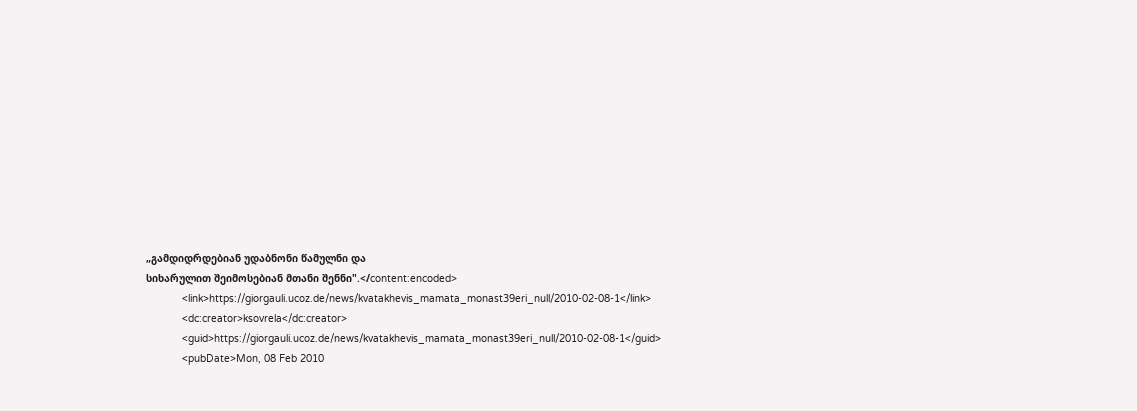„გამდიდრდებიან უდაბნონი წამულნი და
სიხარულით შეიმოსებიან მთანი შენნი".</content:encoded>
            <link>https://giorgauli.ucoz.de/news/kvatakhevis_mamata_monast39eri_null/2010-02-08-1</link>
            <dc:creator>ksovrela</dc:creator>
            <guid>https://giorgauli.ucoz.de/news/kvatakhevis_mamata_monast39eri_null/2010-02-08-1</guid>
            <pubDate>Mon, 08 Feb 2010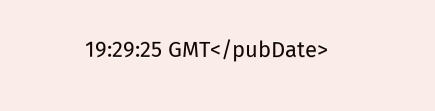19:29:25 GMT</pubDate>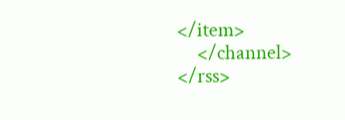</item>
    </channel>
</rss>